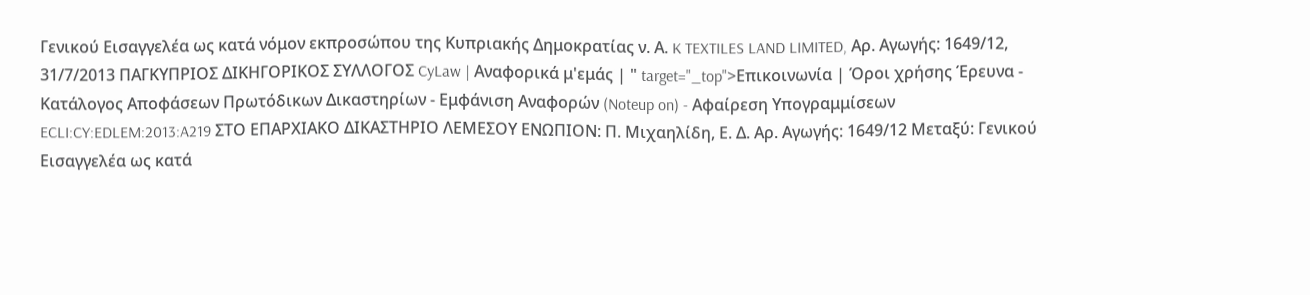Γενικού Εισαγγελέα ως κατά νόμον εκπροσώπου της Κυπριακής Δημοκρατίας ν. Α. K TEXTILES LAND LIMITED, Αρ. Αγωγής: 1649/12, 31/7/2013 ΠΑΓΚΥΠΡΙΟΣ ΔΙΚΗΓΟΡΙΚΟΣ ΣΥΛΛΟΓΟΣ CyLaw | Αναφορικά μ'εμάς | " target="_top">Επικοινωνία | Όροι χρήσης Έρευνα - Κατάλογος Αποφάσεων Πρωτόδικων Δικαστηρίων - Εμφάνιση Αναφορών (Noteup on) - Αφαίρεση Υπογραμμίσεων ECLI:CY:EDLEM:2013:A219 ΣΤΟ ΕΠΑΡΧΙΑΚΟ ΔΙΚΑΣΤΗΡΙΟ ΛΕΜΕΣΟΥ ΕΝΩΠΙΟΝ: Π. Μιχαηλίδη, Ε. Δ. Αρ. Αγωγής: 1649/12 Μεταξύ: Γενικού Εισαγγελέα ως κατά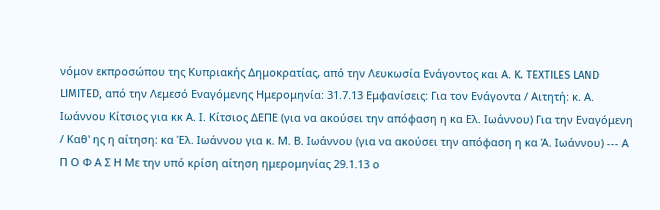νόμον εκπροσώπου της Κυπριακής Δημοκρατίας, από την Λευκωσία Ενάγοντος και Α. K. TEXTILES LAND LIMITED, από την Λεμεσό Εναγόμενης Ημερομηνία: 31.7.13 Εμφανίσεις: Για τον Ενάγοντα / Αιτητή: κ. Α. Ιωάννου Κίτσιος για κκ Α. Ι. Κίτσιος ΔΕΠΕ (για να ακούσει την απόφαση η κα Ελ. Ιωάννου) Για την Εναγόμενη / Καθ' ης η αίτηση: κα Έλ. Ιωάννου για κ. Μ. Β. Ιωάννου (για να ακούσει την απόφαση η κα Ά. Ιωάννου) --- Α Π Ο Φ Α Σ Η Με την υπό κρίση αίτηση ημερομηνίας 29.1.13 ο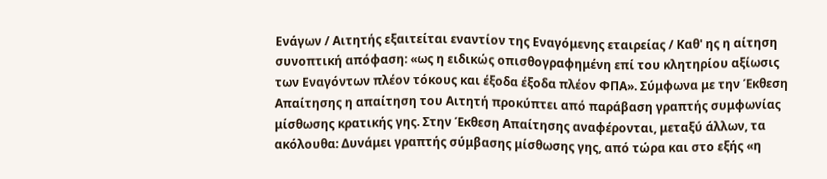Ενάγων / Αιτητής εξαιτείται εναντίον της Εναγόμενης εταιρείας / Καθ' ης η αίτηση συνοπτική απόφαση: «ως η ειδικώς οπισθογραφημένη επί του κλητηρίου αξίωσις των Εναγόντων πλέον τόκους και έξοδα έξοδα πλέον ΦΠΑ». Σύμφωνα με την Έκθεση Απαίτησης η απαίτηση του Αιτητή προκύπτει από παράβαση γραπτής συμφωνίας μίσθωσης κρατικής γης. Στην Έκθεση Απαίτησης αναφέρονται, μεταξύ άλλων, τα ακόλουθα: Δυνάμει γραπτής σύμβασης μίσθωσης γης, από τώρα και στο εξής «η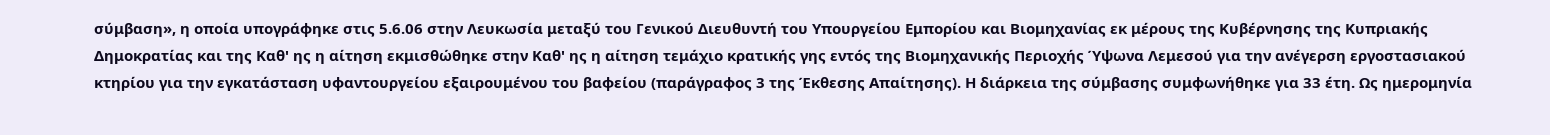σύμβαση», η οποία υπογράφηκε στις 5.6.06 στην Λευκωσία μεταξύ του Γενικού Διευθυντή του Υπουργείου Εμπορίου και Βιομηχανίας εκ μέρους της Κυβέρνησης της Κυπριακής Δημοκρατίας και της Καθ' ης η αίτηση εκμισθώθηκε στην Καθ' ης η αίτηση τεμάχιο κρατικής γης εντός της Βιομηχανικής Περιοχής Ύψωνα Λεμεσού για την ανέγερση εργοστασιακού κτηρίου για την εγκατάσταση υφαντουργείου εξαιρουμένου του βαφείου (παράγραφος 3 της Έκθεσης Απαίτησης). Η διάρκεια της σύμβασης συμφωνήθηκε για 33 έτη. Ως ημερομηνία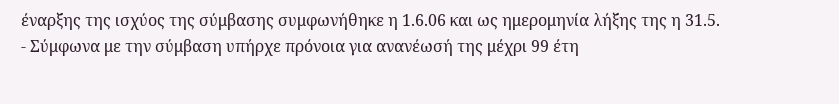έναρξης της ισχύος της σύμβασης συμφωνήθηκε η 1.6.06 και ως ημερομηνία λήξης της η 31.5.
- Σύμφωνα με την σύμβαση υπήρχε πρόνοια για ανανέωσή της μέχρι 99 έτη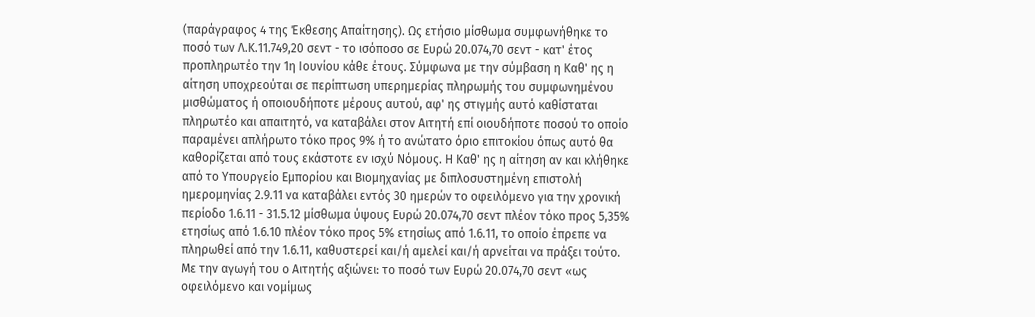(παράγραφος 4 της Έκθεσης Απαίτησης). Ως ετήσιο μίσθωμα συμφωνήθηκε το ποσό των Λ.Κ.11.749,20 σεντ - το ισόποσο σε Ευρώ 20.074,70 σεντ - κατ' έτος προπληρωτέο την 1η Ιουνίου κάθε έτους. Σύμφωνα με την σύμβαση η Καθ' ης η αίτηση υποχρεούται σε περίπτωση υπερημερίας πληρωμής του συμφωνημένου μισθώματος ή οποιουδήποτε μέρους αυτού, αφ' ης στιγμής αυτό καθίσταται πληρωτέο και απαιτητό, να καταβάλει στον Αιτητή επί οιουδήποτε ποσού το οποίο παραμένει απλήρωτο τόκο προς 9% ή το ανώτατο όριο επιτοκίου όπως αυτό θα καθορίζεται από τους εκάστοτε εν ισχύ Νόμους. Η Καθ' ης η αίτηση αν και κλήθηκε από το Υπουργείο Εμπορίου και Βιομηχανίας με διπλοσυστημένη επιστολή ημερομηνίας 2.9.11 να καταβάλει εντός 30 ημερών το οφειλόμενο για την χρονική περίοδο 1.6.11 - 31.5.12 μίσθωμα ύψους Ευρώ 20.074,70 σεντ πλέον τόκο προς 5,35% ετησίως από 1.6.10 πλέον τόκο προς 5% ετησίως από 1.6.11, το οποίο έπρεπε να πληρωθεί από την 1.6.11, καθυστερεί και/ή αμελεί και/ή αρνείται να πράξει τούτο. Με την αγωγή του ο Αιτητής αξιώνει: το ποσό των Ευρώ 20.074,70 σεντ «ως οφειλόμενο και νομίμως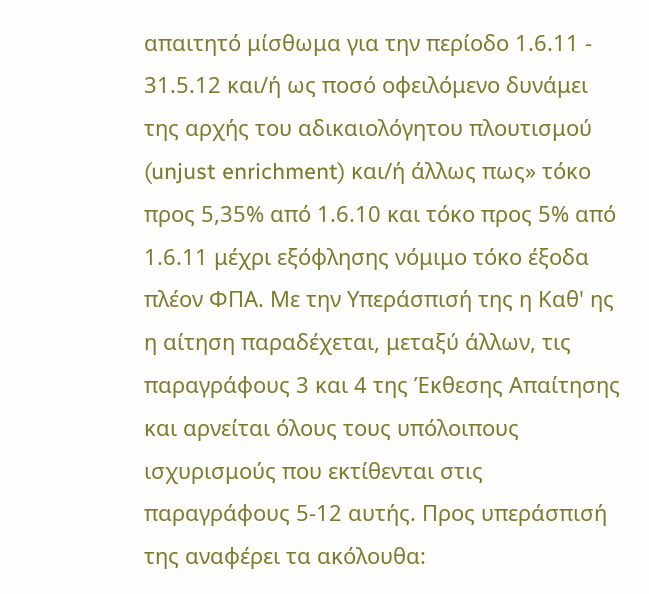απαιτητό μίσθωμα για την περίοδο 1.6.11 - 31.5.12 και/ή ως ποσό οφειλόμενο δυνάμει της αρχής του αδικαιολόγητου πλουτισμού (unjust enrichment) και/ή άλλως πως» τόκο προς 5,35% από 1.6.10 και τόκο προς 5% από 1.6.11 μέχρι εξόφλησης νόμιμο τόκο έξοδα πλέον ΦΠΑ. Με την Υπεράσπισή της η Καθ' ης η αίτηση παραδέχεται, μεταξύ άλλων, τις παραγράφους 3 και 4 της Έκθεσης Απαίτησης και αρνείται όλους τους υπόλοιπους ισχυρισμούς που εκτίθενται στις παραγράφους 5-12 αυτής. Προς υπεράσπισή της αναφέρει τα ακόλουθα: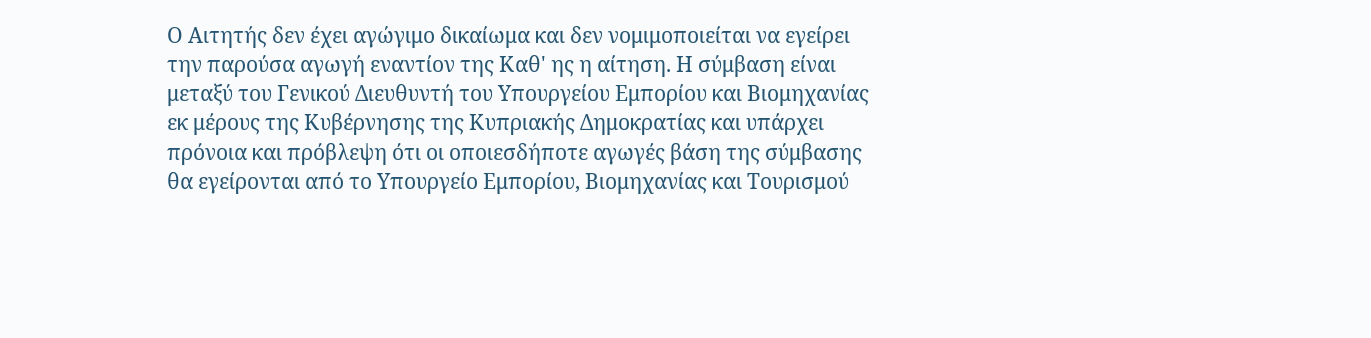Ο Αιτητής δεν έχει αγώγιμο δικαίωμα και δεν νομιμοποιείται να εγείρει την παρούσα αγωγή εναντίον της Καθ' ης η αίτηση. Η σύμβαση είναι μεταξύ του Γενικού Διευθυντή του Υπουργείου Εμπορίου και Βιομηχανίας εκ μέρους της Κυβέρνησης της Κυπριακής Δημοκρατίας και υπάρχει πρόνοια και πρόβλεψη ότι οι οποιεσδήποτε αγωγές βάση της σύμβασης θα εγείρονται από το Υπουργείο Εμπορίου, Βιομηχανίας και Τουρισμού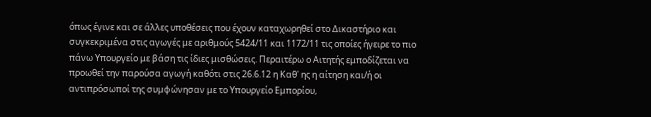όπως έγινε και σε άλλες υποθέσεις που έχουν καταχωρηθεί στο Δικαστήριο και συγκεκριμένα στις αγωγές με αριθμούς 5424/11 και 1172/11 τις οποίες ήγειρε το πιο πάνω Υπουργείο με βάση τις ίδιες μισθώσεις. Περαιτέρω ο Αιτητής εμποδίζεται να προωθεί την παρούσα αγωγή καθότι στις 26.6.12 η Καθ' ης η αίτηση και/ή οι αντιπρόσωποί της συμφώνησαν με το Υπουργείο Εμπορίου,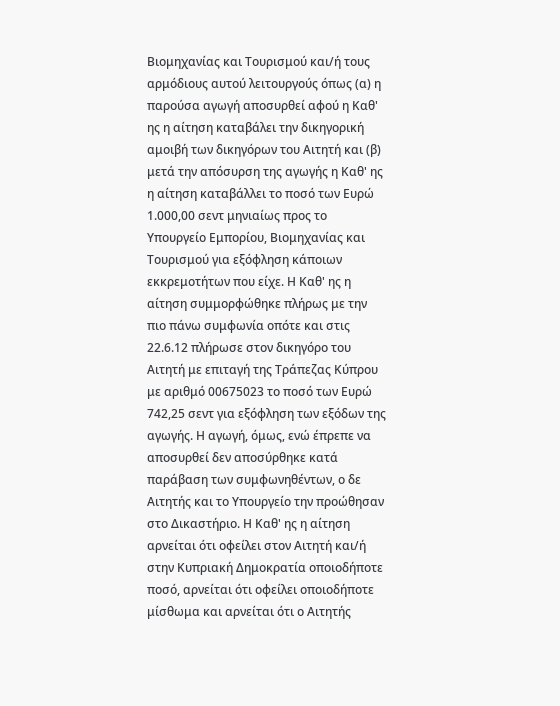Βιομηχανίας και Τουρισμού και/ή τους αρμόδιους αυτού λειτουργούς όπως (α) η παρούσα αγωγή αποσυρθεί αφού η Καθ' ης η αίτηση καταβάλει την δικηγορική αμοιβή των δικηγόρων του Αιτητή και (β) μετά την απόσυρση της αγωγής η Καθ' ης η αίτηση καταβάλλει το ποσό των Ευρώ 1.000,00 σεντ μηνιαίως προς το Υπουργείο Εμπορίου, Βιομηχανίας και Τουρισμού για εξόφληση κάποιων εκκρεμοτήτων που είχε. Η Καθ' ης η αίτηση συμμορφώθηκε πλήρως με την πιο πάνω συμφωνία οπότε και στις 22.6.12 πλήρωσε στον δικηγόρο του Αιτητή με επιταγή της Τράπεζας Κύπρου με αριθμό 00675023 το ποσό των Ευρώ 742,25 σεντ για εξόφληση των εξόδων της αγωγής. Η αγωγή, όμως, ενώ έπρεπε να αποσυρθεί δεν αποσύρθηκε κατά παράβαση των συμφωνηθέντων, ο δε Αιτητής και το Υπουργείο την προώθησαν στο Δικαστήριο. Η Καθ' ης η αίτηση αρνείται ότι οφείλει στον Αιτητή και/ή στην Κυπριακή Δημοκρατία οποιοδήποτε ποσό, αρνείται ότι οφείλει οποιοδήποτε μίσθωμα και αρνείται ότι ο Αιτητής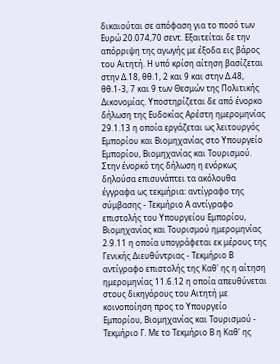δικαιούται σε απόφαση για το ποσό των Ευρώ 20.074,70 σεντ. Εξαιτείται δε την απόρριψη της αγωγής με έξοδα εις βάρος του Αιτητή. Η υπό κρίση αίτηση βασίζεται στην Δ.18, θθ.1, 2 και 9 και στην Δ.48, θθ.1-3, 7 και 9 των Θεσμών της Πολιτικής Δικονομίας. Υποστηρίζεται δε από ένορκο δήλωση της Ευδοκίας Αρέστη ημερομηνίας 29.1.13 η οποία εργάζεται ως λειτουργός Εμπορίου και Βιομηχανίας στο Υπουργείο Εμπορίου, Βιομηχανίας και Τουρισμού. Στην ένορκό της δήλωση η ενόρκως δηλούσα επισυνάπτει τα ακόλουθα έγγραφα ως τεκμήρια: αντίγραφο της σύμβασης - Τεκμήριο Α αντίγραφο επιστολής του Υπουργείου Εμπορίου, Βιομηχανίας και Τουρισμού ημερομηνίας 2.9.11 η οποία υπογράφεται εκ μέρους της Γενικής Διευθύντριας - Τεκμήριο Β αντίγραφο επιστολής της Καθ' ης η αίτηση ημερομηνίας 11.6.12 η οποία απευθύνεται στους δικηγόρους του Αιτητή με κοινοποίηση προς το Υπουργείο Εμπορίου, Βιομηχανίας και Τουρισμού - Τεκμήριο Γ. Με το Τεκμήριο Β η Καθ' ης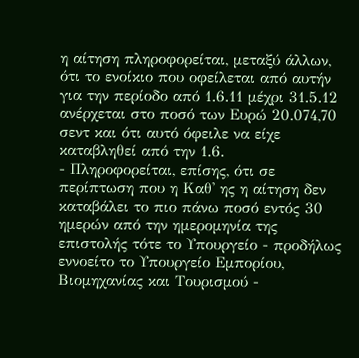η αίτηση πληροφορείται, μεταξύ άλλων, ότι το ενοίκιο που οφείλεται από αυτήν για την περίοδο από 1.6.11 μέχρι 31.5.12 ανέρχεται στο ποσό των Ευρώ 20.074,70 σεντ και ότι αυτό όφειλε να είχε καταβληθεί από την 1.6.
- Πληροφορείται, επίσης, ότι σε περίπτωση που η Καθ' ης η αίτηση δεν καταβάλει το πιο πάνω ποσό εντός 30 ημερών από την ημερομηνία της επιστολής τότε το Υπουργείο - προδήλως εννοείτο το Υπουργείο Εμπορίου, Βιομηχανίας και Τουρισμού -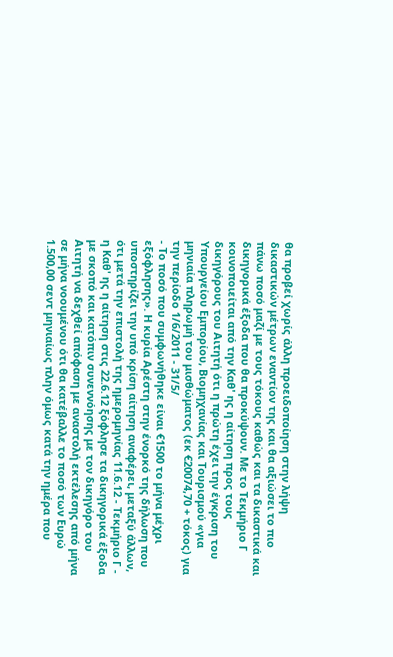θα προβεί χωρίς άλλη προειδοποίηση στην λήψη δικαστικών μέτρων εναντίον της και θα αξιώσει το πιο πάνω ποσό μαζί με τους τόκους καθώς και τα δικαστικά και δικηγορικά έξοδα που θα προκύψουν. Με το Τεκμήριο Γ κοινοποιείται από την Καθ' ης η αίτηση προς τους δικηγόρους του Αιτητή ότι η πρώτη έχει την έγκριση του Υπουργείου Εμπορίου, Βιομηχανίας και Τουρισμού «για μηνιαία πληρωμή του μισθώματος (εκ €20074,70 + τόκος) για την περίοδο 1/6/2011 - 31/5/
- Το ποσό που συμφωνήθηκε είναι €1500 το μήνα μέχρι εξόφλησης». Η κυρία Αρέστη στην ένορκό της δήλωση που υποστηρίζει την υπό κρίση αίτηση αναφέρει, μεταξύ άλλων, ότι μετά την επιστολή της ημερομηνίας 11.6.12 - Τεκμήριο Γ - η Καθ' ης η αίτηση στις 22.6.12 ξόφλησε τα δικηγορικά έξοδα με σκοπό και κατόπιν συνεννόησης με τον δικηγόρο του Αιτητή να δεχθεί απόφαση με αναστολή εκτέλεσης από μήνα σε μήνα νοουμένου ότι θα κατέβαλλε το ποσό των Ευρώ 1.500,00 σεντ μηνιαίως πλην όμως κατά την ημέρα που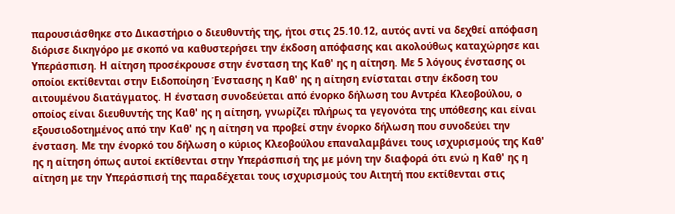παρουσιάσθηκε στο Δικαστήριο ο διευθυντής της, ήτοι στις 25.10.12, αυτός αντί να δεχθεί απόφαση διόρισε δικηγόρο με σκοπό να καθυστερήσει την έκδοση απόφασης και ακολούθως καταχώρησε και Υπεράσπιση. Η αίτηση προσέκρουσε στην ένσταση της Καθ' ης η αίτηση. Με 5 λόγους ένστασης οι οποίοι εκτίθενται στην Ειδοποίηση Ένστασης η Καθ' ης η αίτηση ενίσταται στην έκδοση του αιτουμένου διατάγματος. Η ένσταση συνοδεύεται από ένορκο δήλωση του Αντρέα Κλεοβούλου, ο οποίος είναι διευθυντής της Καθ' ης η αίτηση, γνωρίζει πλήρως τα γεγονότα της υπόθεσης και είναι εξουσιοδοτημένος από την Καθ' ης η αίτηση να προβεί στην ένορκο δήλωση που συνοδεύει την ένσταση. Με την ένορκό του δήλωση ο κύριος Κλεοβούλου επαναλαμβάνει τους ισχυρισμούς της Καθ' ης η αίτηση όπως αυτοί εκτίθενται στην Υπεράσπισή της με μόνη την διαφορά ότι ενώ η Καθ' ης η αίτηση με την Υπεράσπισή της παραδέχεται τους ισχυρισμούς του Αιτητή που εκτίθενται στις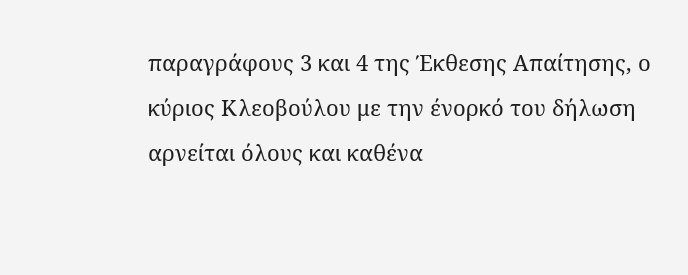παραγράφους 3 και 4 της Έκθεσης Απαίτησης, ο κύριος Κλεοβούλου με την ένορκό του δήλωση αρνείται όλους και καθένα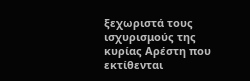ξεχωριστά τους ισχυρισμούς της κυρίας Αρέστη που εκτίθενται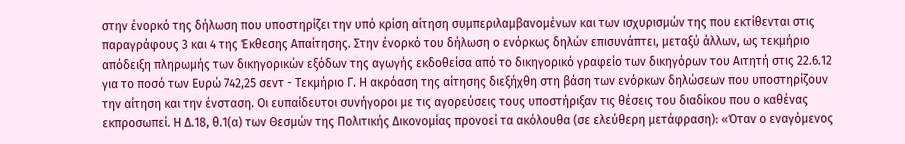στην ένορκό της δήλωση που υποστηρίζει την υπό κρίση αίτηση συμπεριλαμβανομένων και των ισχυρισμών της που εκτίθενται στις παραγράφους 3 και 4 της Έκθεσης Απαίτησης. Στην ένορκό του δήλωση ο ενόρκως δηλών επισυνάπτει, μεταξύ άλλων, ως τεκμήριο απόδειξη πληρωμής των δικηγορικών εξόδων της αγωγής εκδοθείσα από το δικηγορικό γραφείο των δικηγόρων του Αιτητή στις 22.6.12 για το ποσό των Ευρώ 742,25 σεντ - Τεκμήριο Γ. Η ακρόαση της αίτησης διεξήχθη στη βάση των ενόρκων δηλώσεων που υποστηρίζουν την αίτηση και την ένσταση. Οι ευπαίδευτοι συνήγοροι με τις αγορεύσεις τους υποστήριξαν τις θέσεις του διαδίκου που ο καθένας εκπροσωπεί. Η Δ.18, θ.1(α) των Θεσμών της Πολιτικής Δικονομίας προνοεί τα ακόλουθα (σε ελεύθερη μετάφραση): «Όταν ο εναγόμενος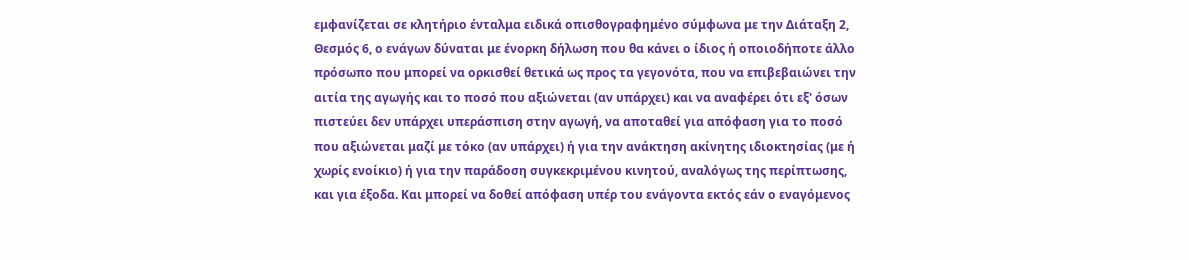εμφανίζεται σε κλητήριο ένταλμα ειδικά οπισθογραφημένο σύμφωνα με την Διάταξη 2, Θεσμός 6, ο ενάγων δύναται με ένορκη δήλωση που θα κάνει ο ίδιος ή οποιοδήποτε άλλο πρόσωπο που μπορεί να ορκισθεί θετικά ως προς τα γεγονότα, που να επιβεβαιώνει την αιτία της αγωγής και το ποσό που αξιώνεται (αν υπάρχει) και να αναφέρει ότι εξ' όσων πιστεύει δεν υπάρχει υπεράσπιση στην αγωγή, να αποταθεί για απόφαση για το ποσό που αξιώνεται μαζί με τόκο (αν υπάρχει) ή για την ανάκτηση ακίνητης ιδιοκτησίας (με ή χωρίς ενοίκιο) ή για την παράδοση συγκεκριμένου κινητού, αναλόγως της περίπτωσης, και για έξοδα. Και μπορεί να δοθεί απόφαση υπέρ του ενάγοντα εκτός εάν ο εναγόμενος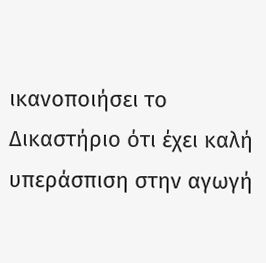ικανοποιήσει το Δικαστήριο ότι έχει καλή υπεράσπιση στην αγωγή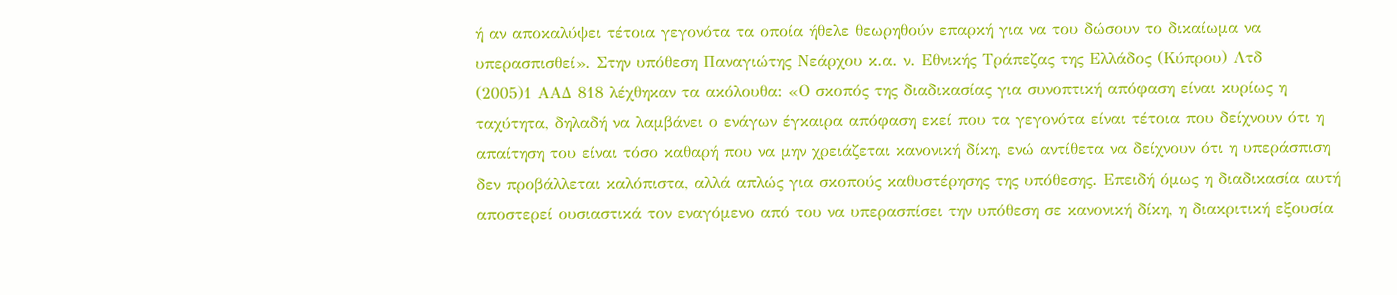ή αν αποκαλύψει τέτοια γεγονότα τα οποία ήθελε θεωρηθούν επαρκή για να του δώσουν το δικαίωμα να υπερασπισθεί». Στην υπόθεση Παναγιώτης Νεάρχου κ.α. ν. Εθνικής Τράπεζας της Ελλάδος (Κύπρου) Λτδ
(2005)1 ΑΑΔ 818 λέχθηκαν τα ακόλουθα: «Ο σκοπός της διαδικασίας για συνοπτική απόφαση είναι κυρίως η ταχύτητα, δηλαδή να λαμβάνει ο ενάγων έγκαιρα απόφαση εκεί που τα γεγονότα είναι τέτοια που δείχνουν ότι η απαίτηση του είναι τόσο καθαρή που να μην χρειάζεται κανονική δίκη, ενώ αντίθετα να δείχνουν ότι η υπεράσπιση δεν προβάλλεται καλόπιστα, αλλά απλώς για σκοπούς καθυστέρησης της υπόθεσης. Επειδή όμως η διαδικασία αυτή αποστερεί ουσιαστικά τον εναγόμενο από του να υπερασπίσει την υπόθεση σε κανονική δίκη, η διακριτική εξουσία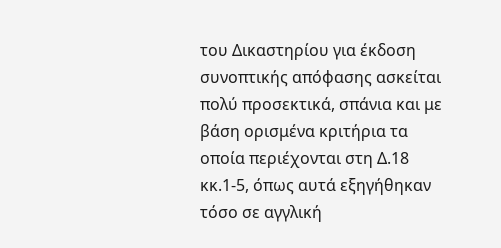του Δικαστηρίου για έκδοση συνοπτικής απόφασης ασκείται πολύ προσεκτικά, σπάνια και με βάση ορισμένα κριτήρια τα οποία περιέχονται στη Δ.18 κκ.1-5, όπως αυτά εξηγήθηκαν τόσο σε αγγλική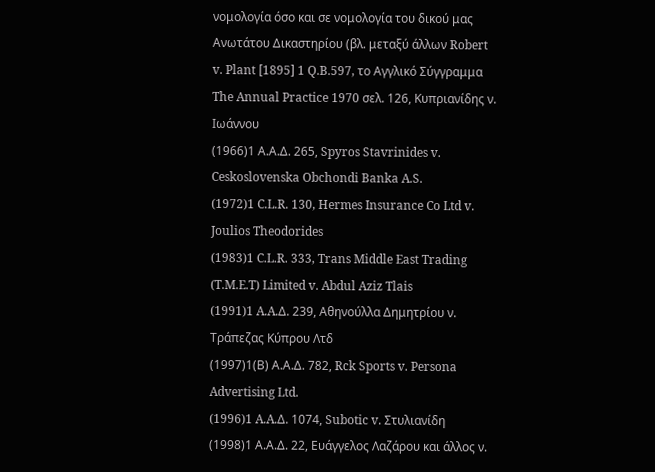νομολογία όσο και σε νομολογία του δικού μας Ανωτάτου Δικαστηρίου (βλ. μεταξύ άλλων Robert v. Plant [1895] 1 Q.B.597, το Αγγλικό Σύγγραμμα The Annual Practice 1970 σελ. 126, Κυπριανίδης ν. Ιωάννου
(1966)1 Α.Α.Δ. 265, Spyros Stavrinides v. Ceskoslovenska Obchondi Banka A.S.
(1972)1 C.L.R. 130, Hermes Insurance Co Ltd v. Joulios Theodorides
(1983)1 C.L.R. 333, Trans Middle East Trading (T.M.E.T) Limited v. Abdul Aziz Tlais
(1991)1 A.A.Δ. 239, Αθηνούλλα Δημητρίου ν. Τράπεζας Κύπρου Λτδ
(1997)1(Β) Α.Α.Δ. 782, Rck Sports v. Persona Advertising Ltd.
(1996)1 A.A.Δ. 1074, Subotic v. Στυλιανίδη
(1998)1 Α.Α.Δ. 22, Ευάγγελος Λαζάρου και άλλος ν.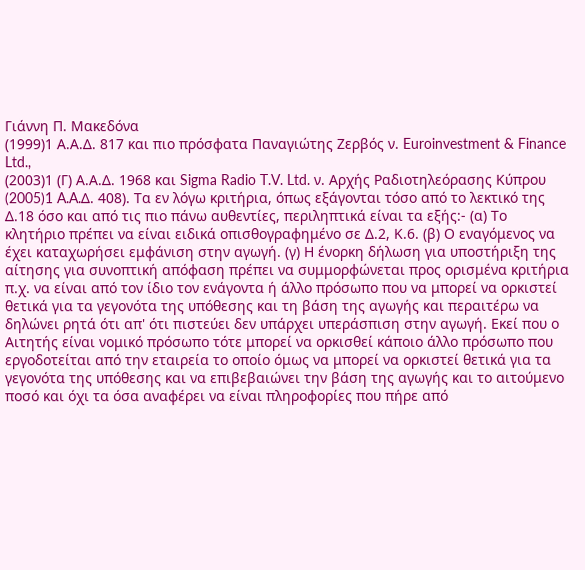Γιάννη Π. Μακεδόνα
(1999)1 Α.Α.Δ. 817 και πιο πρόσφατα Παναγιώτης Ζερβός ν. Euroinvestment & Finance Ltd.,
(2003)1 (Γ) Α.Α.Δ. 1968 και Sigma Radio T.V. Ltd. ν. Αρχής Ραδιοτηλεόρασης Κύπρου
(2005)1 A.A.Δ. 408). Τα εν λόγω κριτήρια, όπως εξάγονται τόσο από το λεκτικό της Δ.18 όσο και από τις πιο πάνω αυθεντίες, περιληπτικά είναι τα εξής:- (α) Το κλητήριο πρέπει να είναι ειδικά οπισθογραφημένο σε Δ.2, Κ.6. (β) Ο εναγόμενος να έχει καταχωρήσει εμφάνιση στην αγωγή. (γ) Η ένορκη δήλωση για υποστήριξη της αίτησης για συνοπτική απόφαση πρέπει να συμμορφώνεται προς ορισμένα κριτήρια π.χ. να είναι από τον ίδιο τον ενάγοντα ή άλλο πρόσωπο που να μπορεί να ορκιστεί θετικά για τα γεγονότα της υπόθεσης και τη βάση της αγωγής και περαιτέρω να δηλώνει ρητά ότι απ' ότι πιστεύει δεν υπάρχει υπεράσπιση στην αγωγή. Εκεί που ο Αιτητής είναι νομικό πρόσωπο τότε μπορεί να ορκισθεί κάποιο άλλο πρόσωπο που εργοδοτείται από την εταιρεία το οποίο όμως να μπορεί να ορκιστεί θετικά για τα γεγονότα της υπόθεσης και να επιβεβαιώνει την βάση της αγωγής και το αιτούμενο ποσό και όχι τα όσα αναφέρει να είναι πληροφορίες που πήρε από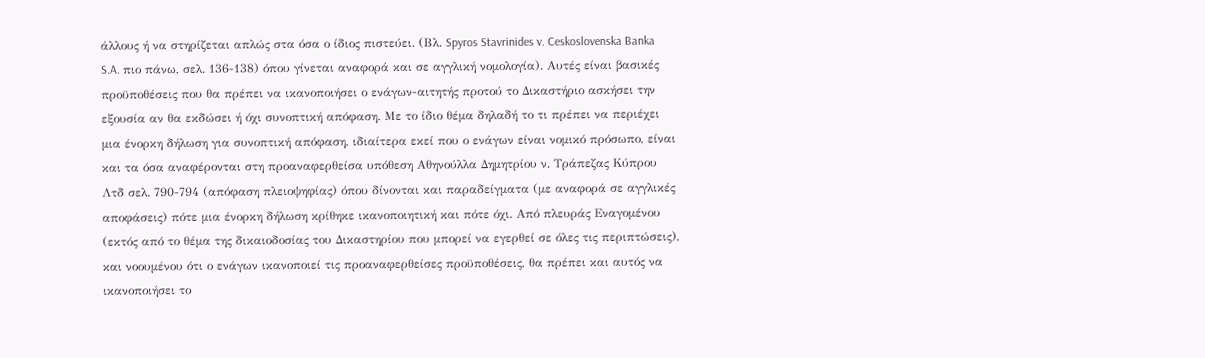άλλους ή να στηρίζεται απλώς στα όσα ο ίδιος πιστεύει. (Βλ. Spyros Stavrinides v. Ceskoslovenska Banka S.A. πιο πάνω, σελ. 136-138) όπου γίνεται αναφορά και σε αγγλική νομολογία). Αυτές είναι βασικές προϋποθέσεις που θα πρέπει να ικανοποιήσει ο ενάγων-αιτητής προτού το Δικαστήριο ασκήσει την εξουσία αν θα εκδώσει ή όχι συνοπτική απόφαση. Με το ίδιο θέμα δηλαδή το τι πρέπει να περιέχει μια ένορκη δήλωση για συνοπτική απόφαση, ιδιαίτερα εκεί που ο ενάγων είναι νομικό πρόσωπο, είναι και τα όσα αναφέρονται στη προαναφερθείσα υπόθεση Αθηνούλλα Δημητρίου ν. Τράπεζας Κύπρου Λτδ σελ. 790-794 (απόφαση πλειοψηφίας) όπου δίνονται και παραδείγματα (με αναφορά σε αγγλικές αποφάσεις) πότε μια ένορκη δήλωση κρίθηκε ικανοποιητική και πότε όχι. Από πλευράς Εναγομένου (εκτός από το θέμα της δικαιοδοσίας του Δικαστηρίου που μπορεί να εγερθεί σε όλες τις περιπτώσεις), και νοουμένου ότι ο ενάγων ικανοποιεί τις προαναφερθείσες προϋποθέσεις, θα πρέπει και αυτός να ικανοποιήσει το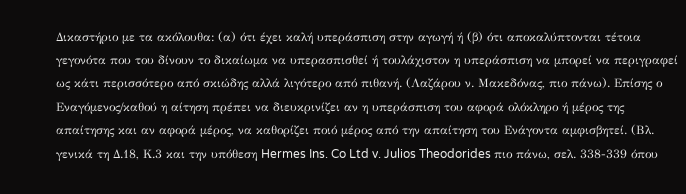Δικαστήριο με τα ακόλουθα: (α) ότι έχει καλή υπεράσπιση στην αγωγή ή (β) ότι αποκαλύπτονται τέτοια γεγονότα που του δίνουν το δικαίωμα να υπερασπισθεί ή τουλάχιστον η υπεράσπιση να μπορεί να περιγραφεί ως κάτι περισσότερο από σκιώδης αλλά λιγότερο από πιθανή. (Λαζάρου ν. Μακεδόνας, πιο πάνω). Επίσης ο Εναγόμενος/καθού η αίτηση πρέπει να διευκρινίζει αν η υπεράσπιση του αφορά ολόκληρο ή μέρος της απαίτησης και αν αφορά μέρος, να καθορίζει ποιό μέρος από την απαίτηση του Ενάγοντα αμφισβητεί. (Βλ. γενικά τη Δ.18, Κ.3 και την υπόθεση Hermes Ins. Co Ltd v. Julios Theodorides πιο πάνω, σελ. 338-339 όπου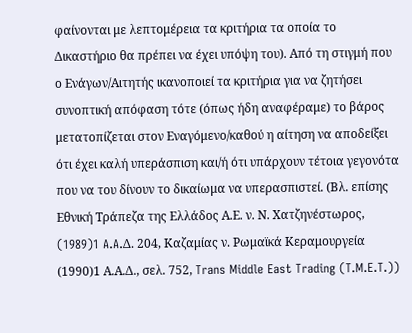φαίνονται με λεπτομέρεια τα κριτήρια τα οποία το Δικαστήριο θα πρέπει να έχει υπόψη του). Από τη στιγμή που ο Ενάγων/Αιτητής ικανοποιεί τα κριτήρια για να ζητήσει συνοπτική απόφαση τότε (όπως ήδη αναφέραμε) το βάρος μετατοπίζεται στον Εναγόμενο/καθού η αίτηση να αποδείξει ότι έχει καλή υπεράσπιση και/ή ότι υπάρχουν τέτοια γεγονότα που να του δίνουν το δικαίωμα να υπερασπιστεί. (Βλ. επίσης Εθνική Τράπεζα της Ελλάδος Α.Ε. ν. Ν. Χατζηνέστωρος,
(1989)1 A.A.Δ. 204, Καζαμίας ν. Ρωμαϊκά Κεραμουργεία
(1990)1 Α.Α.Δ., σελ. 752, Trans Middle East Trading (T.M.E.T.))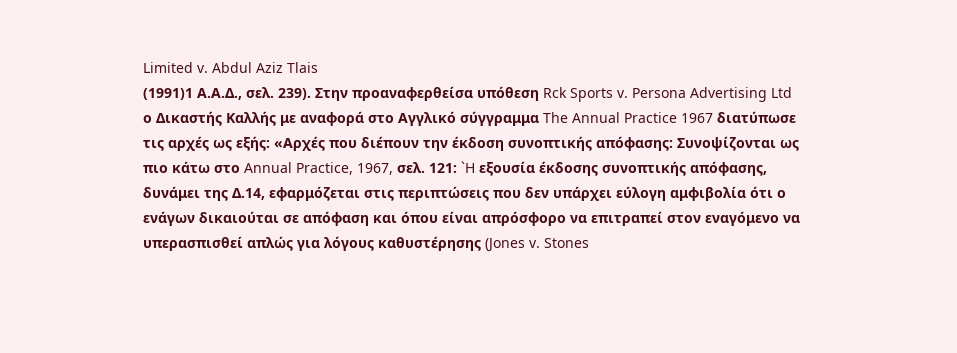Limited v. Abdul Aziz Tlais
(1991)1 Α.Α.Δ., σελ. 239). Στην προαναφερθείσα υπόθεση Rck Sports v. Persona Advertising Ltd ο Δικαστής Καλλής με αναφορά στο Αγγλικό σύγγραμμα The Annual Practice 1967 διατύπωσε τις αρχές ως εξής: «Αρχές που διέπουν την έκδοση συνοπτικής απόφασης: Συνοψίζονται ως πιο κάτω στο Annual Practice, 1967, σελ. 121: `H εξουσία έκδοσης συνοπτικής απόφασης, δυνάμει της Δ.14, εφαρμόζεται στις περιπτώσεις που δεν υπάρχει εύλογη αμφιβολία ότι ο ενάγων δικαιούται σε απόφαση και όπου είναι απρόσφορο να επιτραπεί στον εναγόμενο να υπερασπισθεί απλώς για λόγους καθυστέρησης (Jones v. Stones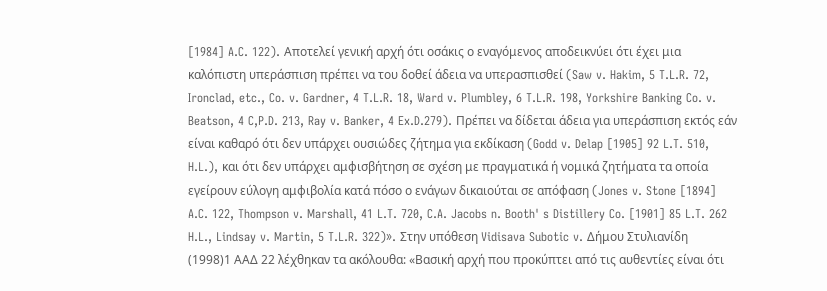[1984] A.C. 122). Αποτελεί γενική αρχή ότι οσάκις ο εναγόμενος αποδεικνύει ότι έχει μια καλόπιστη υπεράσπιση πρέπει να του δοθεί άδεια να υπερασπισθεί (Saw v. Hakim, 5 T.L.R. 72, Ironclad, etc., Co. v. Gardner, 4 T.L.R. 18, Ward v. Plumbley, 6 T.L.R. 198, Yorkshire Banking Co. v. Beatson, 4 C,P.D. 213, Ray v. Banker, 4 Ex.D.279). Πρέπει να δίδεται άδεια για υπεράσπιση εκτός εάν είναι καθαρό ότι δεν υπάρχει ουσιώδες ζήτημα για εκδίκαση (Godd v. Delap [1905] 92 L.T. 510, H.L.), και ότι δεν υπάρχει αμφισβήτηση σε σχέση με πραγματικά ή νομικά ζητήματα τα οποία εγείρουν εύλογη αμφιβολία κατά πόσο ο ενάγων δικαιούται σε απόφαση (Jones v. Stone [1894] A.C. 122, Thompson v. Marshall, 41 L.T. 720, C.A. Jacobs n. Booth' s Distillery Co. [1901] 85 L.T. 262 H.L., Lindsay v. Martin, 5 T.L.R. 322)». Στην υπόθεση Vidisava Subotic v. Δήμου Στυλιανίδη
(1998)1 ΑΑΔ 22 λέχθηκαν τα ακόλουθα: «Βασική αρχή που προκύπτει από τις αυθεντίες είναι ότι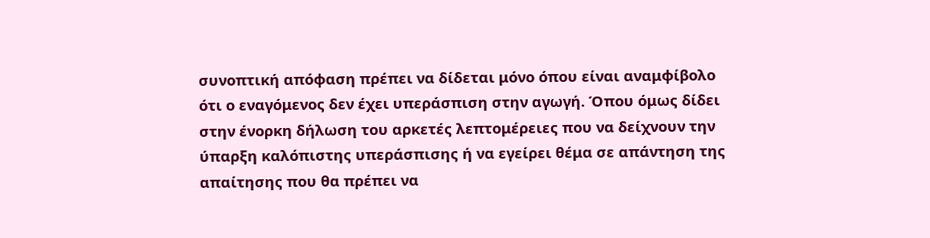συνοπτική απόφαση πρέπει να δίδεται μόνο όπου είναι αναμφίβολο ότι ο εναγόμενος δεν έχει υπεράσπιση στην αγωγή. Όπου όμως δίδει στην ένορκη δήλωση του αρκετές λεπτομέρειες που να δείχνουν την ύπαρξη καλόπιστης υπεράσπισης ή να εγείρει θέμα σε απάντηση της απαίτησης που θα πρέπει να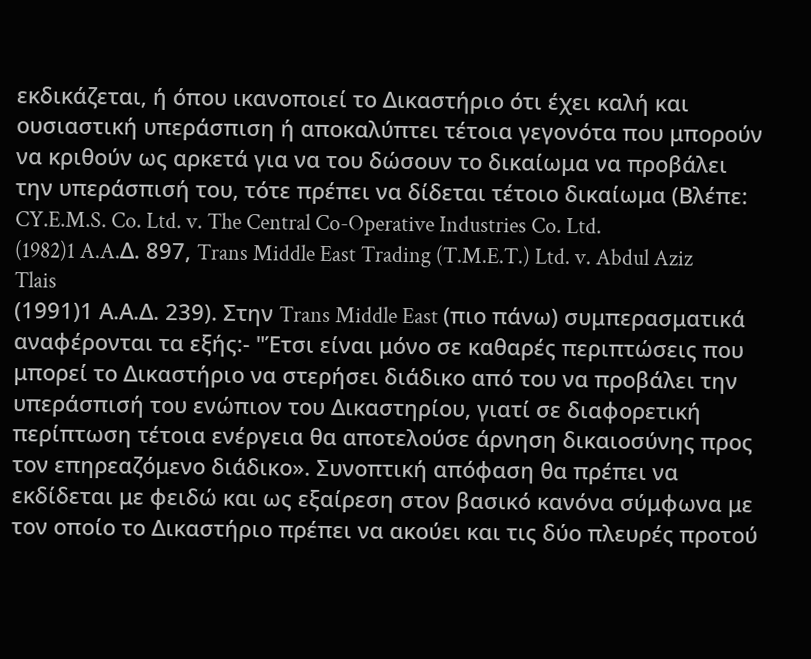εκδικάζεται, ή όπου ικανοποιεί το Δικαστήριο ότι έχει καλή και ουσιαστική υπεράσπιση ή αποκαλύπτει τέτοια γεγονότα που μπορούν να κριθούν ως αρκετά για να του δώσουν το δικαίωμα να προβάλει την υπεράσπισή του, τότε πρέπει να δίδεται τέτοιο δικαίωμα (Βλέπε: CY.E.M.S. Co. Ltd. v. The Central Co-Operative Industries Co. Ltd.
(1982)1 A.A.Δ. 897, Trans Middle East Trading (T.M.E.T.) Ltd. v. Abdul Aziz Tlais
(1991)1 Α.Α.Δ. 239). Στην Trans Middle East (πιο πάνω) συμπερασματικά αναφέρονται τα εξής:- "Έτσι είναι μόνο σε καθαρές περιπτώσεις που μπορεί το Δικαστήριο να στερήσει διάδικο από του να προβάλει την υπεράσπισή του ενώπιον του Δικαστηρίου, γιατί σε διαφορετική περίπτωση τέτοια ενέργεια θα αποτελούσε άρνηση δικαιοσύνης προς τον επηρεαζόμενο διάδικο». Συνοπτική απόφαση θα πρέπει να εκδίδεται με φειδώ και ως εξαίρεση στον βασικό κανόνα σύμφωνα με τον οποίο το Δικαστήριο πρέπει να ακούει και τις δύο πλευρές προτού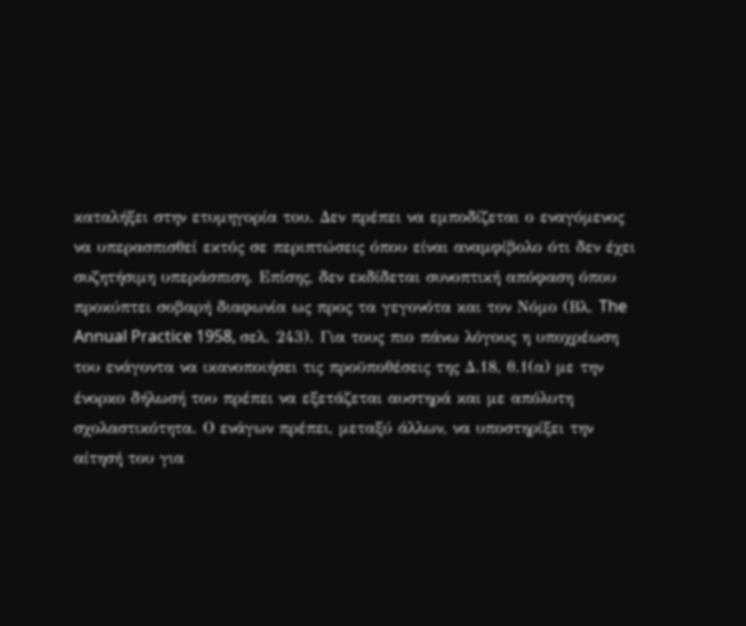καταλήξει στην ετυμηγορία του. Δεν πρέπει να εμποδίζεται ο εναγόμενος να υπερασπισθεί εκτός σε περιπτώσεις όπου είναι αναμφίβολο ότι δεν έχει συζητήσιμη υπεράσπιση. Επίσης, δεν εκδίδεται συνοπτική απόφαση όπου προκύπτει σοβαρή διαφωνία ως προς τα γεγονότα και τον Νόμο (Βλ. The Annual Practice 1958, σελ. 243). Για τους πιο πάνω λόγους η υποχρέωση του ενάγοντα να ικανοποιήσει τις προϋποθέσεις της Δ.18, θ.1(α) με την ένορκο δήλωσή του πρέπει να εξετάζεται αυστηρά και με απόλυτη σχολαστικότητα. Ο ενάγων πρέπει, μεταξύ άλλων, να υποστηρίξει την αίτησή του για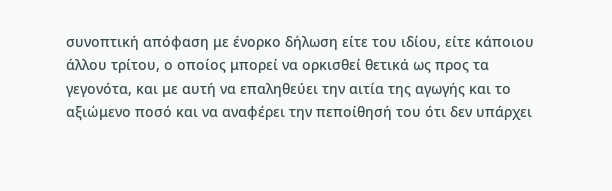συνοπτική απόφαση με ένορκο δήλωση είτε του ιδίου, είτε κάποιου άλλου τρίτου, ο οποίος μπορεί να ορκισθεί θετικά ως προς τα γεγονότα, και με αυτή να επαληθεύει την αιτία της αγωγής και το αξιώμενο ποσό και να αναφέρει την πεποίθησή του ότι δεν υπάρχει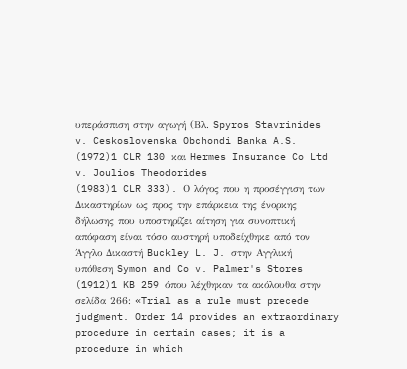υπεράσπιση στην αγωγή (Βλ. Spyros Stavrinides v. Ceskoslovenska Obchondi Banka A.S.
(1972)1 CLR 130 και Hermes Insurance Co Ltd v. Joulios Theodorides
(1983)1 CLR 333). Ο λόγος που η προσέγγιση των Δικαστηρίων ως προς την επάρκεια της ένορκης δήλωσης που υποστηρίζει αίτηση για συνοπτική απόφαση είναι τόσο αυστηρή υποδείχθηκε από τον Άγγλο Δικαστή Buckley L. J. στην Αγγλική υπόθεση Symon and Co v. Palmer's Stores
(1912)1 KB 259 όπου λέχθηκαν τα ακόλουθα στην σελίδα 266: «Trial as a rule must precede judgment. Order 14 provides an extraordinary procedure in certain cases; it is a procedure in which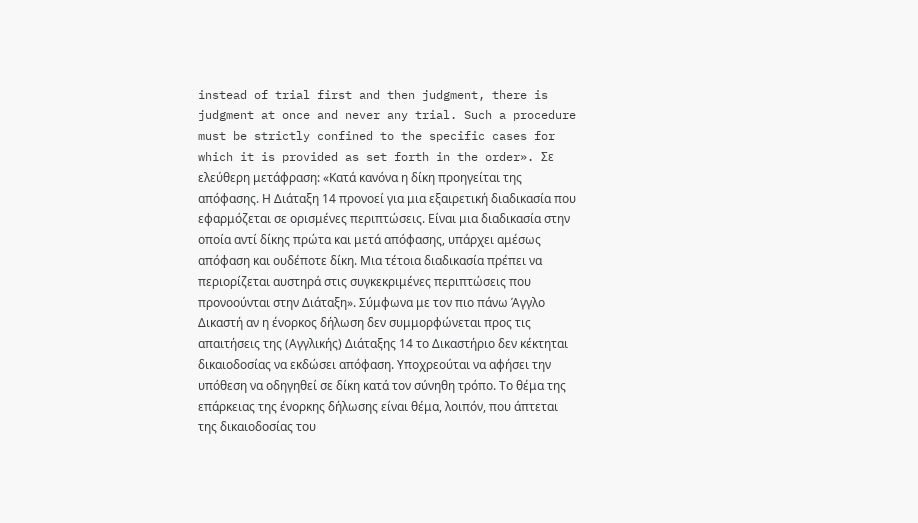instead of trial first and then judgment, there is judgment at once and never any trial. Such a procedure must be strictly confined to the specific cases for which it is provided as set forth in the order». Σε ελεύθερη μετάφραση: «Κατά κανόνα η δίκη προηγείται της απόφασης. Η Διάταξη 14 προνοεί για μια εξαιρετική διαδικασία που εφαρμόζεται σε ορισμένες περιπτώσεις. Είναι μια διαδικασία στην οποία αντί δίκης πρώτα και μετά απόφασης, υπάρχει αμέσως απόφαση και ουδέποτε δίκη. Μια τέτοια διαδικασία πρέπει να περιορίζεται αυστηρά στις συγκεκριμένες περιπτώσεις που προνοούνται στην Διάταξη». Σύμφωνα με τον πιο πάνω Άγγλο Δικαστή αν η ένορκος δήλωση δεν συμμορφώνεται προς τις απαιτήσεις της (Αγγλικής) Διάταξης 14 το Δικαστήριο δεν κέκτηται δικαιοδοσίας να εκδώσει απόφαση. Υποχρεούται να αφήσει την υπόθεση να οδηγηθεί σε δίκη κατά τον σύνηθη τρόπο. Το θέμα της επάρκειας της ένορκης δήλωσης είναι θέμα, λοιπόν, που άπτεται της δικαιοδοσίας του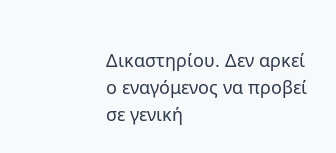Δικαστηρίου. Δεν αρκεί ο εναγόμενος να προβεί σε γενική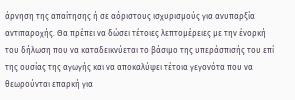άρνηση της απαίτησης ή σε αόριστους ισχυρισμούς για ανυπαρξία αντιπαροχής. Θα πρέπει να δώσει τέτοιες λεπτομέρειες με την ένορκή του δήλωση που να καταδεικνύεται το βάσιμο της υπεράσπισής του επί της ουσίας της αγωγής και να αποκαλύψει τέτοια γεγονότα που να θεωρούνται επαρκή για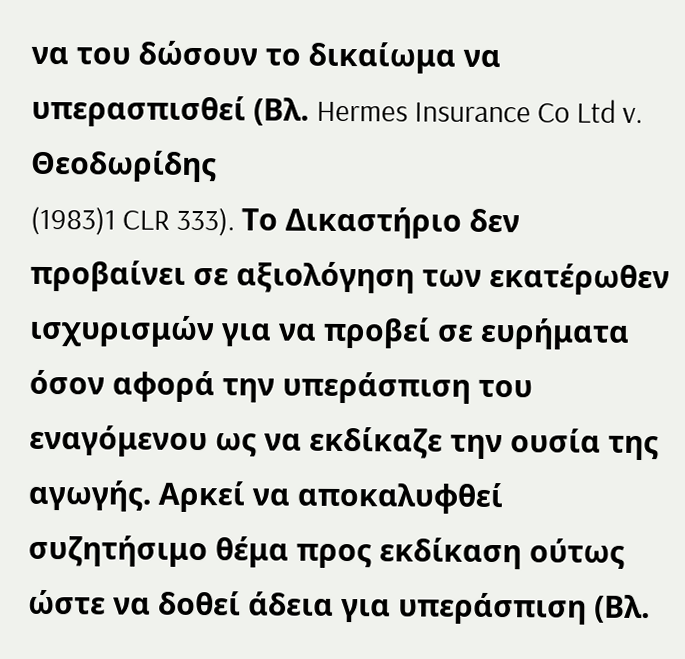να του δώσουν το δικαίωμα να υπερασπισθεί (Βλ. Hermes Insurance Co Ltd v. Θεοδωρίδης
(1983)1 CLR 333). Το Δικαστήριο δεν προβαίνει σε αξιολόγηση των εκατέρωθεν ισχυρισμών για να προβεί σε ευρήματα όσον αφορά την υπεράσπιση του εναγόμενου ως να εκδίκαζε την ουσία της αγωγής. Αρκεί να αποκαλυφθεί συζητήσιμο θέμα προς εκδίκαση ούτως ώστε να δοθεί άδεια για υπεράσπιση (Βλ.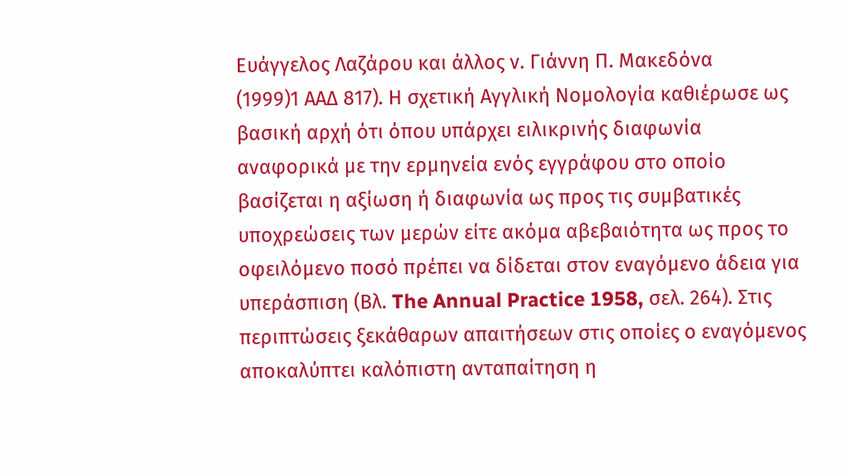Ευάγγελος Λαζάρου και άλλος ν. Γιάννη Π. Μακεδόνα
(1999)1 ΑΑΔ 817). Η σχετική Αγγλική Νομολογία καθιέρωσε ως βασική αρχή ότι όπου υπάρχει ειλικρινής διαφωνία αναφορικά με την ερμηνεία ενός εγγράφου στο οποίο βασίζεται η αξίωση ή διαφωνία ως προς τις συμβατικές υποχρεώσεις των μερών είτε ακόμα αβεβαιότητα ως προς το οφειλόμενο ποσό πρέπει να δίδεται στον εναγόμενο άδεια για υπεράσπιση (Βλ. The Annual Practice 1958, σελ. 264). Στις περιπτώσεις ξεκάθαρων απαιτήσεων στις οποίες ο εναγόμενος αποκαλύπτει καλόπιστη ανταπαίτηση η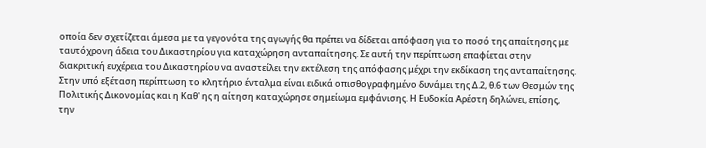οποία δεν σχετίζεται άμεσα με τα γεγονότα της αγωγής θα πρέπει να δίδεται απόφαση για το ποσό της απαίτησης με ταυτόχρονη άδεια του Δικαστηρίου για καταχώρηση ανταπαίτησης. Σε αυτή την περίπτωση επαφίεται στην διακριτική ευχέρεια του Δικαστηρίου να αναστείλει την εκτέλεση της απόφασης μέχρι την εκδίκαση της ανταπαίτησης. Στην υπό εξέταση περίπτωση το κλητήριο ένταλμα είναι ειδικά οπισθογραφημένο δυνάμει της Δ.2, θ.6 των Θεσμών της Πολιτικής Δικονομίας και η Καθ' ης η αίτηση καταχώρησε σημείωμα εμφάνισης. Η Ευδοκία Αρέστη δηλώνει, επίσης, την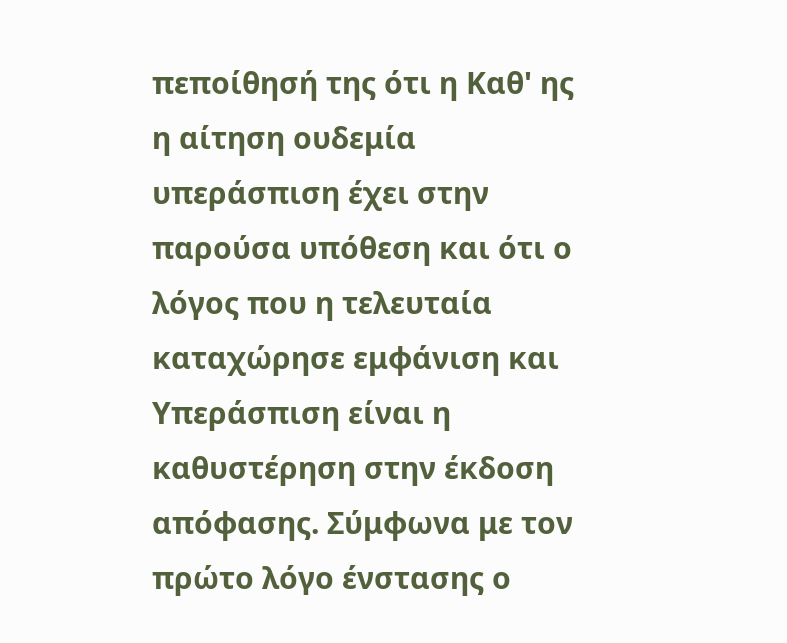πεποίθησή της ότι η Καθ' ης η αίτηση ουδεμία υπεράσπιση έχει στην παρούσα υπόθεση και ότι ο λόγος που η τελευταία καταχώρησε εμφάνιση και Υπεράσπιση είναι η καθυστέρηση στην έκδοση απόφασης. Σύμφωνα με τον πρώτο λόγο ένστασης ο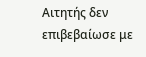Αιτητής δεν επιβεβαίωσε με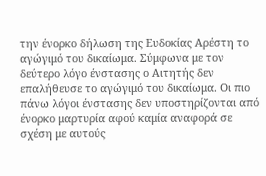την ένορκο δήλωση της Ευδοκίας Αρέστη το αγώγιμό του δικαίωμα. Σύμφωνα με τον δεύτερο λόγο ένστασης ο Αιτητής δεν επαλήθευσε το αγώγιμό του δικαίωμα. Οι πιο πάνω λόγοι ένστασης δεν υποστηρίζονται από ένορκο μαρτυρία αφού καμία αναφορά σε σχέση με αυτούς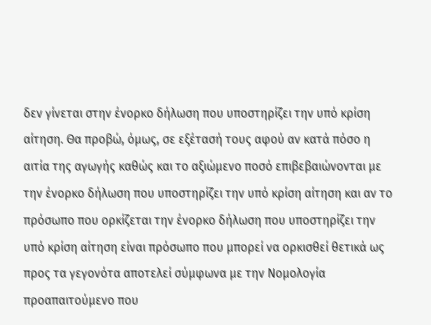δεν γίνεται στην ένορκο δήλωση που υποστηρίζει την υπό κρίση αίτηση. Θα προβώ, όμως, σε εξέτασή τους αφού αν κατά πόσο η αιτία της αγωγής καθώς και το αξιώμενο ποσό επιβεβαιώνονται με την ένορκο δήλωση που υποστηρίζει την υπό κρίση αίτηση και αν το πρόσωπο που ορκίζεται την ένορκο δήλωση που υποστηρίζει την υπό κρίση αίτηση είναι πρόσωπο που μπορεί να ορκισθεί θετικά ως προς τα γεγονότα αποτελεί σύμφωνα με την Νομολογία προαπαιτούμενο που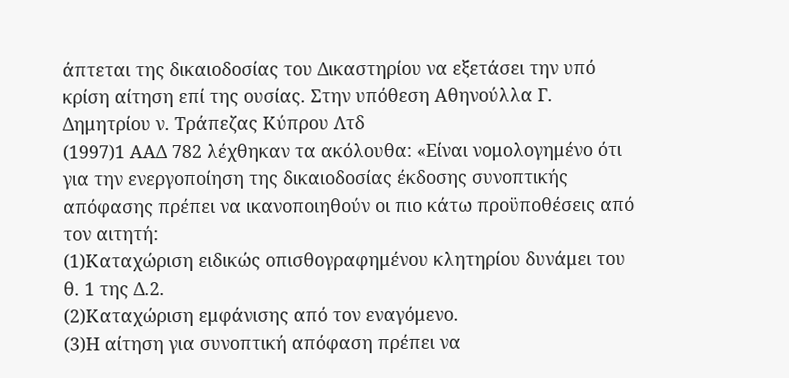άπτεται της δικαιοδοσίας του Δικαστηρίου να εξετάσει την υπό κρίση αίτηση επί της ουσίας. Στην υπόθεση Αθηνούλλα Γ. Δημητρίου ν. Τράπεζας Κύπρου Λτδ
(1997)1 ΑΑΔ 782 λέχθηκαν τα ακόλουθα: «Είναι νομολογημένο ότι για την ενεργοποίηση της δικαιοδοσίας έκδοσης συνοπτικής απόφασης πρέπει να ικανοποιηθούν οι πιο κάτω προϋποθέσεις από τον αιτητή:
(1)Καταχώριση ειδικώς οπισθογραφημένου κλητηρίου δυνάμει του θ. 1 της Δ.2.
(2)Καταχώριση εμφάνισης από τον εναγόμενο.
(3)Η αίτηση για συνοπτική απόφαση πρέπει να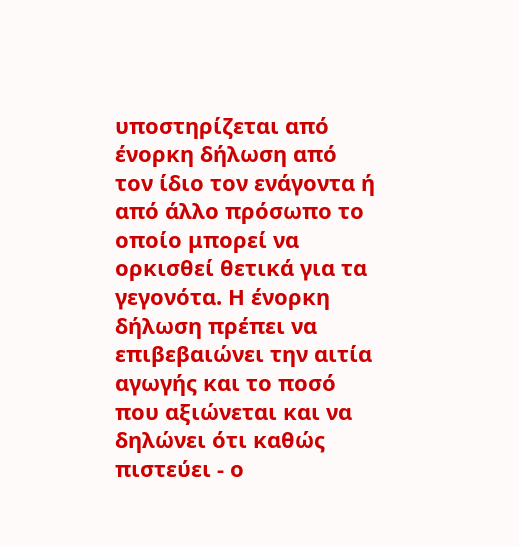υποστηρίζεται από ένορκη δήλωση από τον ίδιο τον ενάγοντα ή από άλλο πρόσωπο το οποίο μπορεί να ορκισθεί θετικά για τα γεγονότα. Η ένορκη δήλωση πρέπει να επιβεβαιώνει την αιτία αγωγής και το ποσό που αξιώνεται και να δηλώνει ότι καθώς πιστεύει - ο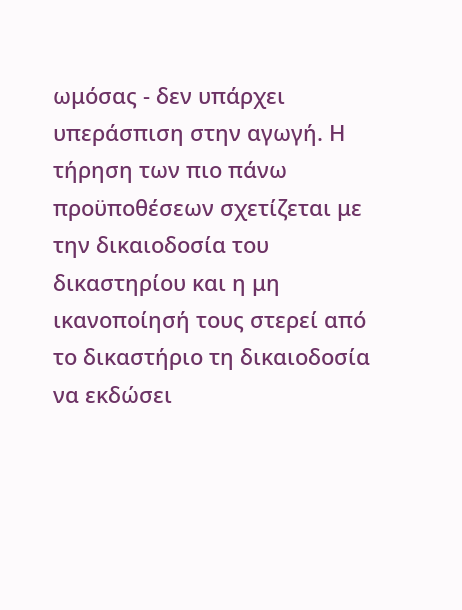ωμόσας - δεν υπάρχει υπεράσπιση στην αγωγή. Η τήρηση των πιο πάνω προϋποθέσεων σχετίζεται με την δικαιοδοσία του δικαστηρίου και η μη ικανοποίησή τους στερεί από το δικαστήριο τη δικαιοδοσία να εκδώσει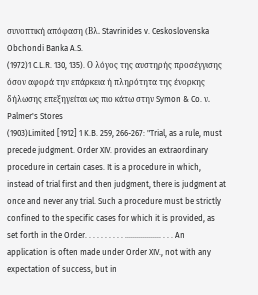συνοπτική απόφαση (Βλ. Stavrinides v. Ceskoslovenska Obchondi Banka A.S.
(1972)1 C.L.R. 130, 135). Ο λόγος της αυστηρής προσέγγισης όσον αφορά την επάρκεια ή πληρότητα της ένορκης δήλωσης επεξηγείται ως πιο κάτω στην Symon & Co. ν. Palmer's Stores
(1903)Limited [1912] 1 K.B. 259, 266-267: "Trial, as a rule, must precede judgment. Order XIV. provides an extraordinary procedure in certain cases. It is a procedure in which, instead of trial first and then judgment, there is judgment at once and never any trial. Such a procedure must be strictly confined to the specific cases for which it is provided, as set forth in the Order. . . . . . . . . . .................. . . . An application is often made under Order XIV., not with any expectation of success, but in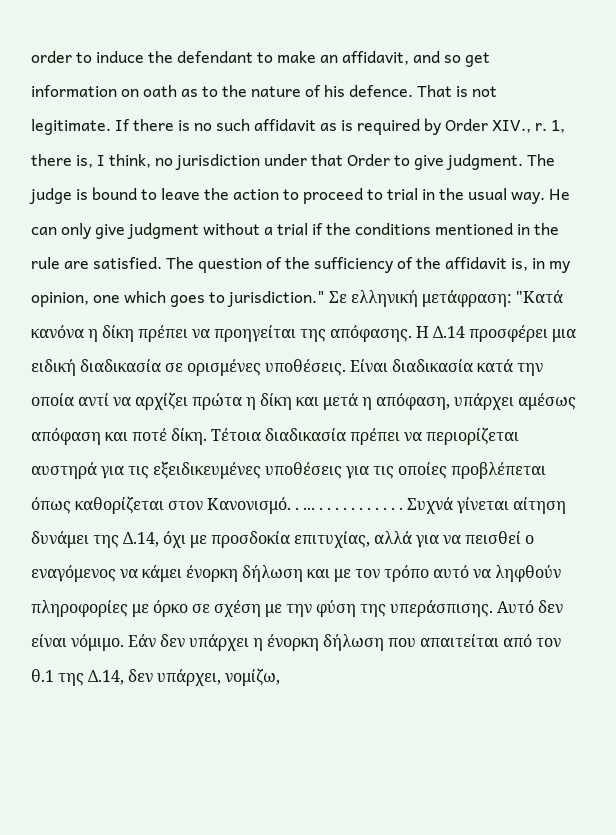order to induce the defendant to make an affidavit, and so get information on oath as to the nature of his defence. That is not legitimate. If there is no such affidavit as is required by Order XIV., r. 1, there is, I think, no jurisdiction under that Order to give judgment. The judge is bound to leave the action to proceed to trial in the usual way. He can only give judgment without a trial if the conditions mentioned in the rule are satisfied. The question of the sufficiency of the affidavit is, in my opinion, one which goes to jurisdiction." Σε ελληνική μετάφραση: "Κατά κανόνα η δίκη πρέπει να προηγείται της απόφασης. Η Δ.14 προσφέρει μια ειδική διαδικασία σε ορισμένες υποθέσεις. Είναι διαδικασία κατά την οποία αντί να αρχίζει πρώτα η δίκη και μετά η απόφαση, υπάρχει αμέσως απόφαση και ποτέ δίκη. Τέτοια διαδικασία πρέπει να περιορίζεται αυστηρά για τις εξειδικευμένες υποθέσεις για τις οποίες προβλέπεται όπως καθορίζεται στον Κανονισμό. . ... . . . . . . . . . . . Συχνά γίνεται αίτηση δυνάμει της Δ.14, όχι με προσδοκία επιτυχίας, αλλά για να πεισθεί ο εναγόμενος να κάμει ένορκη δήλωση και με τον τρόπο αυτό να ληφθούν πληροφορίες με όρκο σε σχέση με την φύση της υπεράσπισης. Αυτό δεν είναι νόμιμο. Εάν δεν υπάρχει η ένορκη δήλωση που απαιτείται από τον θ.1 της Δ.14, δεν υπάρχει, νομίζω,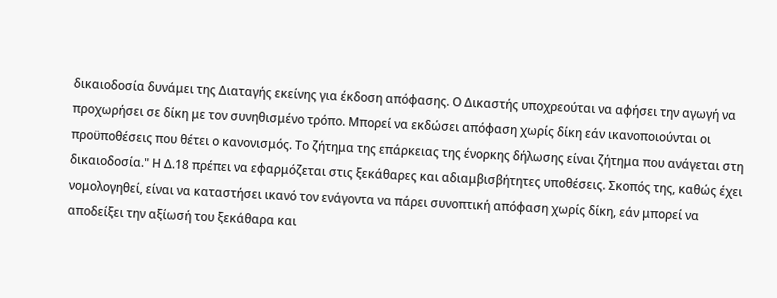δικαιοδοσία δυνάμει της Διαταγής εκείνης για έκδοση απόφασης. Ο Δικαστής υποχρεούται να αφήσει την αγωγή να προχωρήσει σε δίκη με τον συνηθισμένο τρόπο. Μπορεί να εκδώσει απόφαση χωρίς δίκη εάν ικανοποιούνται οι προϋποθέσεις που θέτει ο κανονισμός. Το ζήτημα της επάρκειας της ένορκης δήλωσης είναι ζήτημα που ανάγεται στη δικαιοδοσία." Η Δ.18 πρέπει να εφαρμόζεται στις ξεκάθαρες και αδιαμβισβήτητες υποθέσεις. Σκοπός της, καθώς έχει νομολογηθεί, είναι να καταστήσει ικανό τον ενάγοντα να πάρει συνοπτική απόφαση χωρίς δίκη, εάν μπορεί να αποδείξει την αξίωσή του ξεκάθαρα και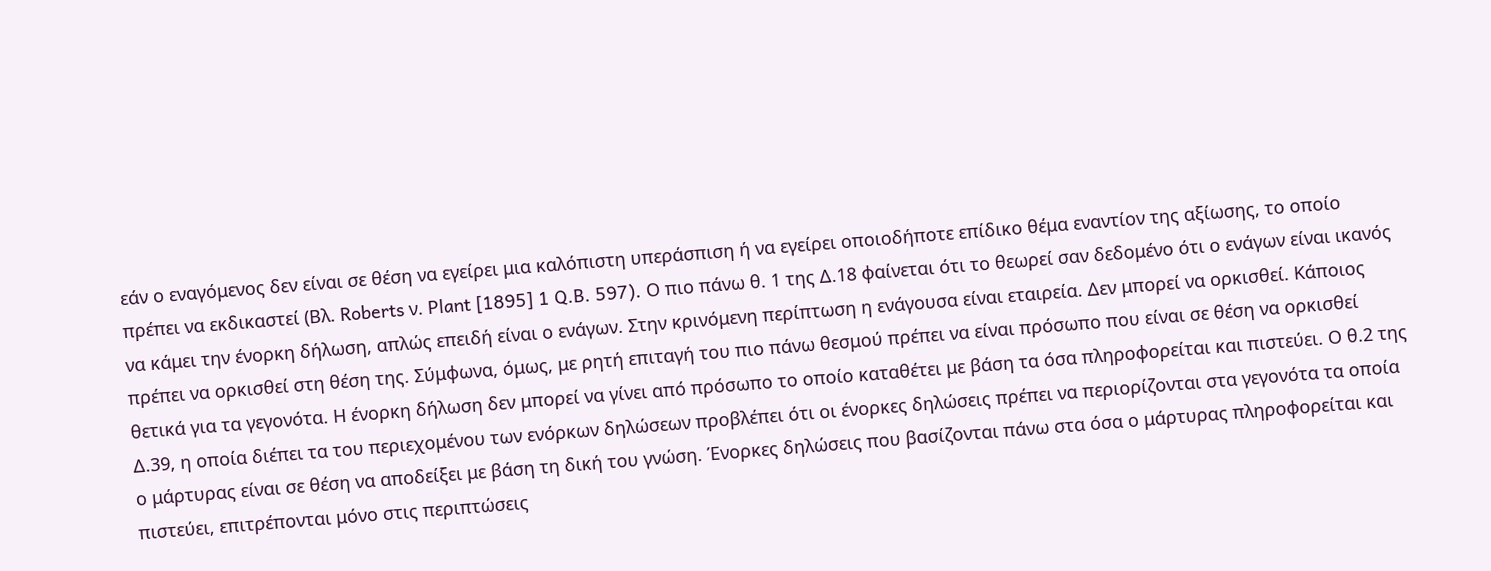εάν ο εναγόμενος δεν είναι σε θέση να εγείρει μια καλόπιστη υπεράσπιση ή να εγείρει οποιοδήποτε επίδικο θέμα εναντίον της αξίωσης, το οποίο πρέπει να εκδικαστεί (Βλ. Roberts ν. Plant [1895] 1 Q.B. 597). Ο πιο πάνω θ. 1 της Δ.18 φαίνεται ότι το θεωρεί σαν δεδομένο ότι ο ενάγων είναι ικανός να κάμει την ένορκη δήλωση, απλώς επειδή είναι ο ενάγων. Στην κρινόμενη περίπτωση η ενάγουσα είναι εταιρεία. Δεν μπορεί να ορκισθεί. Κάποιος πρέπει να ορκισθεί στη θέση της. Σύμφωνα, όμως, με ρητή επιταγή του πιο πάνω θεσμού πρέπει να είναι πρόσωπο που είναι σε θέση να ορκισθεί θετικά για τα γεγονότα. Η ένορκη δήλωση δεν μπορεί να γίνει από πρόσωπο το οποίο καταθέτει με βάση τα όσα πληροφορείται και πιστεύει. Ο θ.2 της Δ.39, η οποία διέπει τα του περιεχομένου των ενόρκων δηλώσεων προβλέπει ότι οι ένορκες δηλώσεις πρέπει να περιορίζονται στα γεγονότα τα οποία ο μάρτυρας είναι σε θέση να αποδείξει με βάση τη δική του γνώση. Ένορκες δηλώσεις που βασίζονται πάνω στα όσα ο μάρτυρας πληροφορείται και πιστεύει, επιτρέπονται μόνο στις περιπτώσεις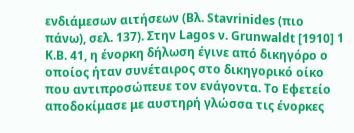ενδιάμεσων αιτήσεων (Βλ. Stavrinides (πιο πάνω), σελ. 137). Στην Lagos ν. Grunwaldt [1910] 1 Κ.Β. 41, η ένορκη δήλωση έγινε από δικηγόρο ο οποίος ήταν συνέταιρος στο δικηγορικό οίκο που αντιπροσώπευε τον ενάγοντα. Το Εφετείο αποδοκίμασε με αυστηρή γλώσσα τις ένορκες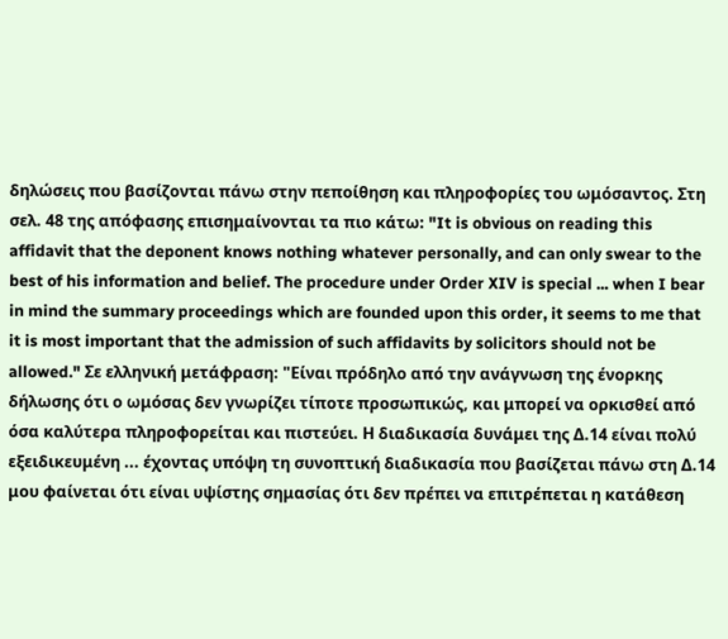δηλώσεις που βασίζονται πάνω στην πεποίθηση και πληροφορίες του ωμόσαντος. Στη σελ. 48 της απόφασης επισημαίνονται τα πιο κάτω: "It is obvious on reading this affidavit that the deponent knows nothing whatever personally, and can only swear to the best of his information and belief. The procedure under Order XIV is special ... when I bear in mind the summary proceedings which are founded upon this order, it seems to me that it is most important that the admission of such affidavits by solicitors should not be allowed." Σε ελληνική μετάφραση: "Είναι πρόδηλο από την ανάγνωση της ένορκης δήλωσης ότι ο ωμόσας δεν γνωρίζει τίποτε προσωπικώς, και μπορεί να ορκισθεί από όσα καλύτερα πληροφορείται και πιστεύει. Η διαδικασία δυνάμει της Δ.14 είναι πολύ εξειδικευμένη ... έχοντας υπόψη τη συνοπτική διαδικασία που βασίζεται πάνω στη Δ.14 μου φαίνεται ότι είναι υψίστης σημασίας ότι δεν πρέπει να επιτρέπεται η κατάθεση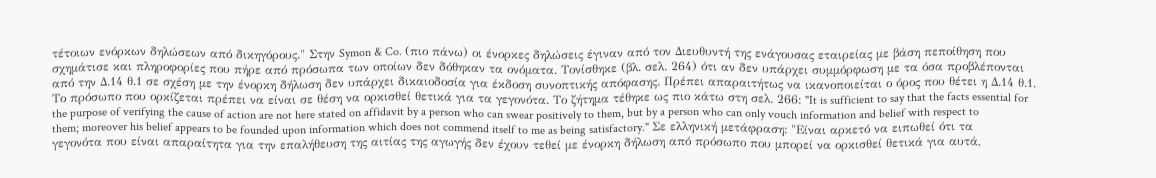τέτοιων ενόρκων δηλώσεων από δικηγόρους." Στην Symon & Co. (πιο πάνω) οι ένορκες δηλώσεις έγιναν από τον Διευθυντή της ενάγουσας εταιρείας με βάση πεποίθηση που σχημάτισε και πληροφορίες που πήρε από πρόσωπα των οποίων δεν δόθηκαν τα ονόματα. Τονίσθηκε (βλ. σελ. 264) ότι αν δεν υπάρχει συμμόρφωση με τα όσα προβλέπονται από την Δ.14 θ.1 σε σχέση με την ένορκη δήλωση δεν υπάρχει δικαιοδοσία για έκδοση συνοπτικής απόφασης. Πρέπει απαραιτήτως να ικανοποιείται ο όρος που θέτει η Δ.14 θ.1. Το πρόσωπο που ορκίζεται πρέπει να είναι σε θέση να ορκισθεί θετικά για τα γεγονότα. Το ζήτημα τέθηκε ως πιο κάτω στη σελ. 266: "It is sufficient to say that the facts essential for the purpose of verifying the cause of action are not here stated on affidavit by a person who can swear positively to them, but by a person who can only vouch information and belief with respect to them; moreover his belief appears to be founded upon information which does not commend itself to me as being satisfactory." Σε ελληνική μετάφραση: "Είναι αρκετό να ειπωθεί ότι τα γεγονότα που είναι απαραίτητα για την επαλήθευση της αιτίας της αγωγής δεν έχουν τεθεί με ένορκη δήλωση από πρόσωπο που μπορεί να ορκισθεί θετικά για αυτά,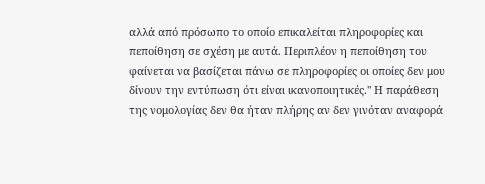αλλά από πρόσωπο το οποίο επικαλείται πληροφορίες και πεποίθηση σε σχέση με αυτά. Περιπλέον η πεποίθηση του φαίνεται να βασίζεται πάνω σε πληροφορίες οι οποίες δεν μου δίνουν την εντύπωση ότι είναι ικανοποιητικές." Η παράθεση της νομολογίας δεν θα ήταν πλήρης αν δεν γινόταν αναφορά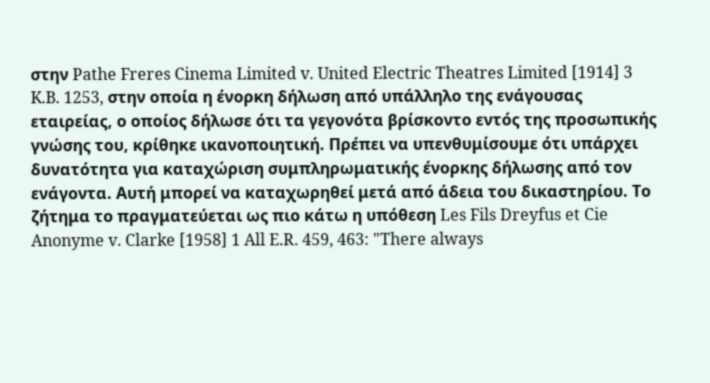στην Pathe Freres Cinema Limited v. United Electric Theatres Limited [1914] 3 K.B. 1253, στην οποία η ένορκη δήλωση από υπάλληλο της ενάγουσας εταιρείας, ο οποίος δήλωσε ότι τα γεγονότα βρίσκοντο εντός της προσωπικής γνώσης του, κρίθηκε ικανοποιητική. Πρέπει να υπενθυμίσουμε ότι υπάρχει δυνατότητα για καταχώριση συμπληρωματικής ένορκης δήλωσης από τον ενάγοντα. Αυτή μπορεί να καταχωρηθεί μετά από άδεια του δικαστηρίου. Το ζήτημα το πραγματεύεται ως πιο κάτω η υπόθεση Les Fils Dreyfus et Cie Anonyme v. Clarke [1958] 1 All E.R. 459, 463: "There always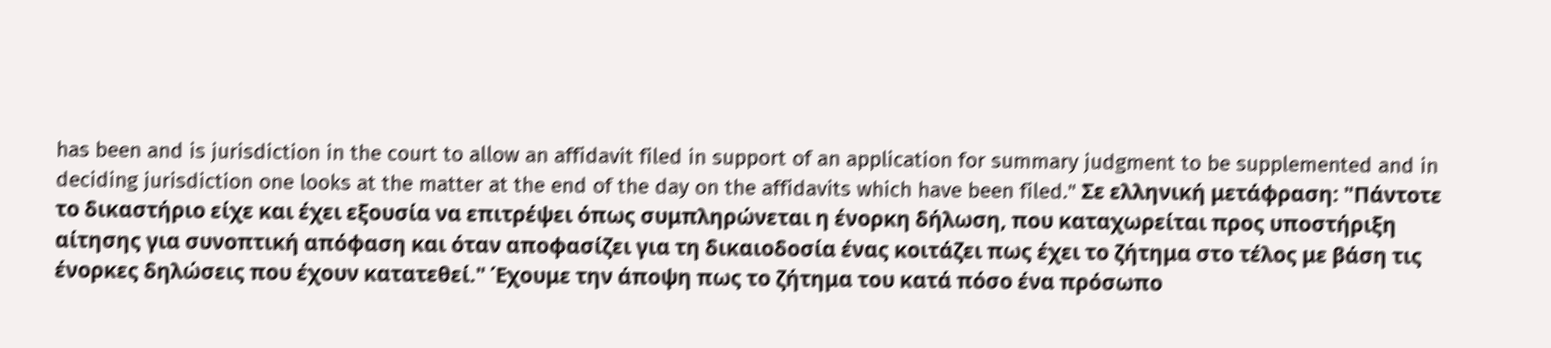has been and is jurisdiction in the court to allow an affidavit filed in support of an application for summary judgment to be supplemented and in deciding jurisdiction one looks at the matter at the end of the day on the affidavits which have been filed." Σε ελληνική μετάφραση: "Πάντοτε το δικαστήριο είχε και έχει εξουσία να επιτρέψει όπως συμπληρώνεται η ένορκη δήλωση, που καταχωρείται προς υποστήριξη αίτησης για συνοπτική απόφαση και όταν αποφασίζει για τη δικαιοδοσία ένας κοιτάζει πως έχει το ζήτημα στο τέλος με βάση τις ένορκες δηλώσεις που έχουν κατατεθεί." Έχουμε την άποψη πως το ζήτημα του κατά πόσο ένα πρόσωπο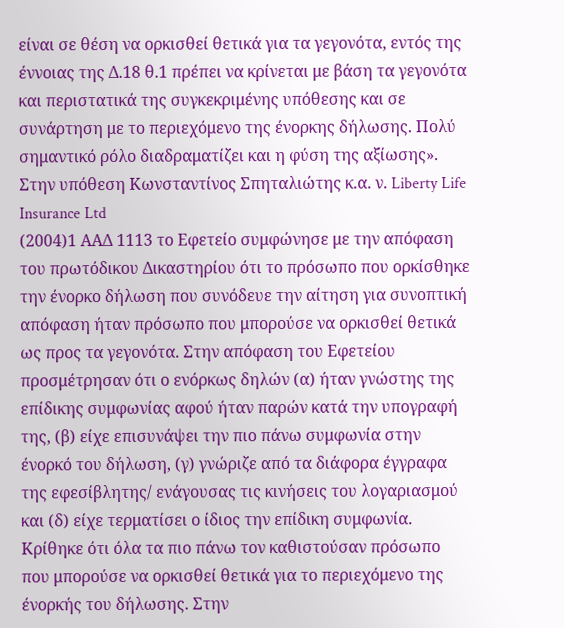είναι σε θέση να ορκισθεί θετικά για τα γεγονότα, εντός της έννοιας της Δ.18 θ.1 πρέπει να κρίνεται με βάση τα γεγονότα και περιστατικά της συγκεκριμένης υπόθεσης και σε συνάρτηση με το περιεχόμενο της ένορκης δήλωσης. Πολύ σημαντικό ρόλο διαδραματίζει και η φύση της αξίωσης». Στην υπόθεση Κωνσταντίνος Σπηταλιώτης κ.α. ν. Liberty Life Insurance Ltd
(2004)1 ΑΑΔ 1113 το Εφετείο συμφώνησε με την απόφαση του πρωτόδικου Δικαστηρίου ότι το πρόσωπο που ορκίσθηκε την ένορκο δήλωση που συνόδευε την αίτηση για συνοπτική απόφαση ήταν πρόσωπο που μπορούσε να ορκισθεί θετικά ως προς τα γεγονότα. Στην απόφαση του Εφετείου προσμέτρησαν ότι ο ενόρκως δηλών (α) ήταν γνώστης της επίδικης συμφωνίας αφού ήταν παρών κατά την υπογραφή της, (β) είχε επισυνάψει την πιο πάνω συμφωνία στην ένορκό του δήλωση, (γ) γνώριζε από τα διάφορα έγγραφα της εφεσίβλητης/ ενάγουσας τις κινήσεις του λογαριασμού και (δ) είχε τερματίσει ο ίδιος την επίδικη συμφωνία. Κρίθηκε ότι όλα τα πιο πάνω τον καθιστούσαν πρόσωπο που μπορούσε να ορκισθεί θετικά για το περιεχόμενο της ένορκής του δήλωσης. Στην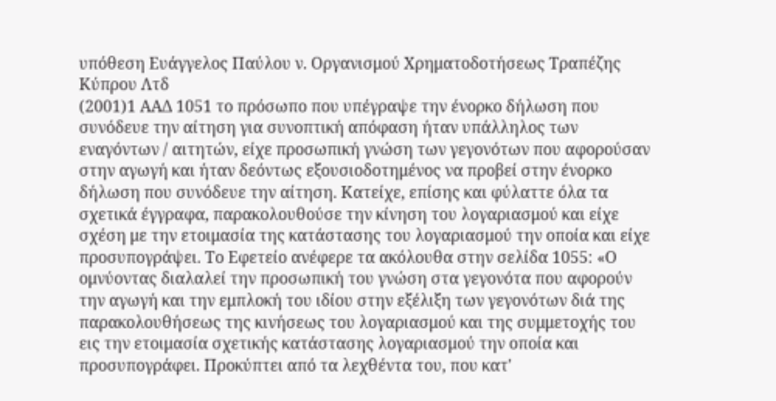υπόθεση Ευάγγελος Παύλου ν. Οργανισμού Χρηματοδοτήσεως Τραπέζης Κύπρου Λτδ
(2001)1 ΑΑΔ 1051 το πρόσωπο που υπέγραψε την ένορκο δήλωση που συνόδευε την αίτηση για συνοπτική απόφαση ήταν υπάλληλος των εναγόντων / αιτητών, είχε προσωπική γνώση των γεγονότων που αφορούσαν στην αγωγή και ήταν δεόντως εξουσιοδοτημένος να προβεί στην ένορκο δήλωση που συνόδευε την αίτηση. Κατείχε, επίσης και φύλαττε όλα τα σχετικά έγγραφα, παρακολουθούσε την κίνηση του λογαριασμού και είχε σχέση με την ετοιμασία της κατάστασης του λογαριασμού την οποία και είχε προσυπογράψει. Το Εφετείο ανέφερε τα ακόλουθα στην σελίδα 1055: «Ο ομνύοντας διαλαλεί την προσωπική του γνώση στα γεγονότα που αφορούν την αγωγή και την εμπλοκή του ιδίου στην εξέλιξη των γεγονότων διά της παρακολουθήσεως της κινήσεως του λογαριασμού και της συμμετοχής του εις την ετοιμασία σχετικής κατάστασης λογαριασμού την οποία και προσυπογράφει. Προκύπτει από τα λεχθέντα του, που κατ'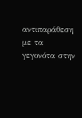αντιπαράθεση με τα γεγονότα στην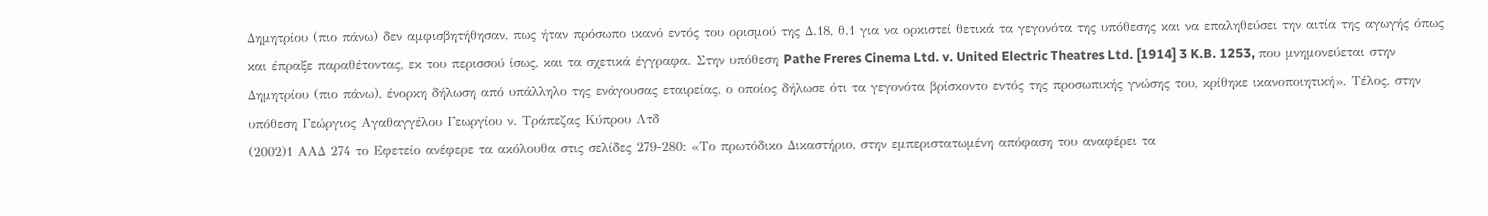Δημητρίου (πιο πάνω) δεν αμφισβητήθησαν, πως ήταν πρόσωπο ικανό εντός του ορισμού της Δ.18, θ.1 για να ορκιστεί θετικά τα γεγονότα της υπόθεσης και να επαληθεύσει την αιτία της αγωγής όπως και έπραξε παραθέτοντας, εκ του περισσού ίσως, και τα σχετικά έγγραφα. Στην υπόθεση Pathe Freres Cinema Ltd. v. United Electric Theatres Ltd. [1914] 3 K.B. 1253, που μνημονεύεται στην Δημητρίου (πιο πάνω), ένορκη δήλωση από υπάλληλο της ενάγουσας εταιρείας, ο οποίος δήλωσε ότι τα γεγονότα βρίσκοντο εντός της προσωπικής γνώσης του, κρίθηκε ικανοποιητική». Τέλος, στην υπόθεση Γεώργιος Αγαθαγγέλου Γεωργίου ν. Τράπεζας Κύπρου Λτδ
(2002)1 ΑΑΔ 274 το Εφετείο ανέφερε τα ακόλουθα στις σελίδες 279-280: «Το πρωτόδικο Δικαστήριο, στην εμπεριστατωμένη απόφαση του αναφέρει τα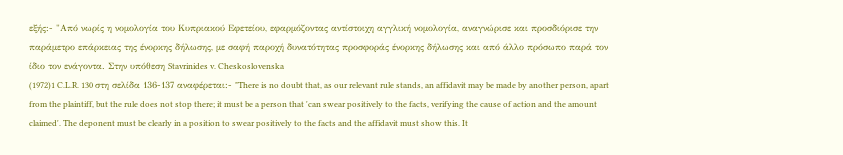εξής:- "Από νωρίς η νομολογία του Κυπριακού Εφετείου, εφαρμόζοντας αντίστοιχη αγγλική νομολογία, αναγνώρισε και προσδιόρισε την παράμετρο επάρκειας της ένορκης δήλωσης, με σαφή παροχή δυνατότητας προσφοράς ένορκης δήλωσης και από άλλο πρόσωπο παρά τον ίδιο τον ενάγοντα. Στην υπόθεση Stavrinides v. Cheskoslovenska
(1972)1 C.L.R. 130 στη σελίδα 136-137 αναφέρεται:- "There is no doubt that, as our relevant rule stands, an affidavit may be made by another person, apart from the plaintiff, but the rule does not stop there; it must be a person that 'can swear positively to the facts, verifying the cause of action and the amount claimed'. The deponent must be clearly in a position to swear positively to the facts and the affidavit must show this. It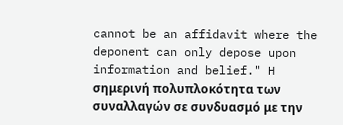cannot be an affidavit where the deponent can only depose upon information and belief." H σημερινή πολυπλοκότητα των συναλλαγών σε συνδυασμό με την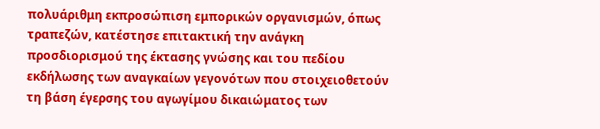πολυάριθμη εκπροσώπιση εμπορικών οργανισμών, όπως τραπεζών, κατέστησε επιτακτική την ανάγκη προσδιορισμού της έκτασης γνώσης και του πεδίου εκδήλωσης των αναγκαίων γεγονότων που στοιχειοθετούν τη βάση έγερσης του αγωγίμου δικαιώματος των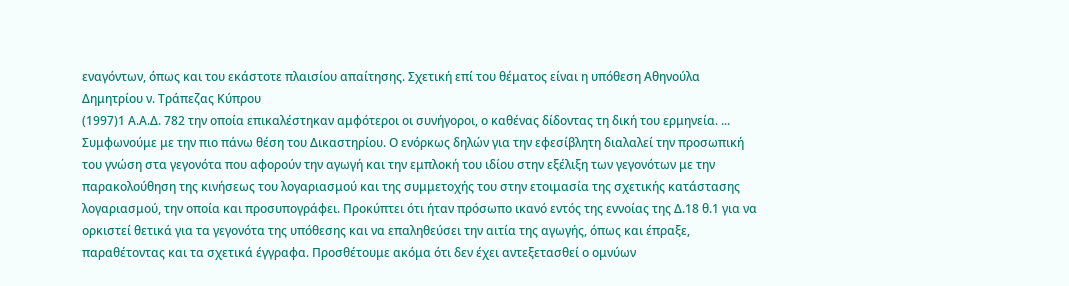εναγόντων, όπως και του εκάστοτε πλαισίου απαίτησης. Σχετική επί του θέματος είναι η υπόθεση Αθηνούλα Δημητρίου ν. Τράπεζας Κύπρου
(1997)1 Α.Α.Δ. 782 την οποία επικαλέστηκαν αμφότεροι οι συνήγοροι, ο καθένας δίδοντας τη δική του ερμηνεία. ... Συμφωνούμε με την πιο πάνω θέση του Δικαστηρίου. Ο ενόρκως δηλών για την εφεσίβλητη διαλαλεί την προσωπική του γνώση στα γεγονότα που αφορούν την αγωγή και την εμπλοκή του ιδίου στην εξέλιξη των γεγονότων με την παρακολούθηση της κινήσεως του λογαριασμού και της συμμετοχής του στην ετοιμασία της σχετικής κατάστασης λογαριασμού, την οποία και προσυπογράφει. Προκύπτει ότι ήταν πρόσωπο ικανό εντός της εννοίας της Δ.18 θ.1 για να ορκιστεί θετικά για τα γεγονότα της υπόθεσης και να επαληθεύσει την αιτία της αγωγής, όπως και έπραξε, παραθέτοντας και τα σχετικά έγγραφα. Προσθέτουμε ακόμα ότι δεν έχει αντεξετασθεί ο ομνύων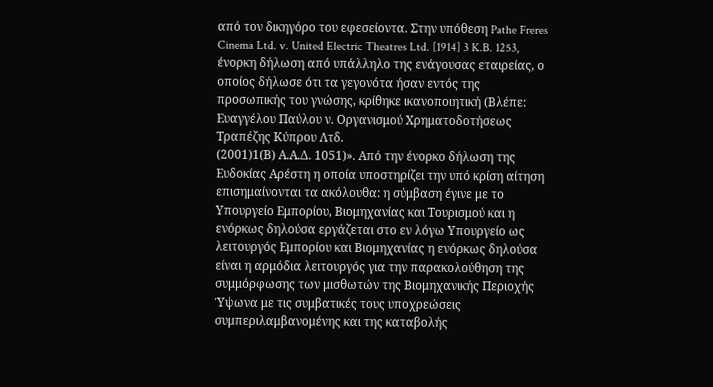από τον δικηγόρο του εφεσείοντα. Στην υπόθεση Pathe Freres Cinema Ltd. v. United Electric Theatres Ltd. [1914] 3 K.B. 1253, ένορκη δήλωση από υπάλληλο της ενάγουσας εταιρείας, ο οποίος δήλωσε ότι τα γεγονότα ήσαν εντός της προσωπικής του γνώσης, κρίθηκε ικανοποιητική (Βλέπε: Ευαγγέλου Παύλου ν. Οργανισμού Χρηματοδοτήσεως Τραπέζης Κύπρου Λτδ.
(2001)1(Β) Α.Α.Δ. 1051)». Από την ένορκο δήλωση της Ευδοκίας Αρέστη η οποία υποστηρίζει την υπό κρίση αίτηση επισημαίνονται τα ακόλουθα: η σύμβαση έγινε με το Υπουργείο Εμπορίου, Βιομηχανίας και Τουρισμού και η ενόρκως δηλούσα εργάζεται στο εν λόγω Υπουργείο ως λειτουργός Εμπορίου και Βιομηχανίας η ενόρκως δηλούσα είναι η αρμόδια λειτουργός για την παρακολούθηση της συμμόρφωσης των μισθωτών της Βιομηχανικής Περιοχής Ύψωνα με τις συμβατικές τους υποχρεώσεις συμπεριλαμβανομένης και της καταβολής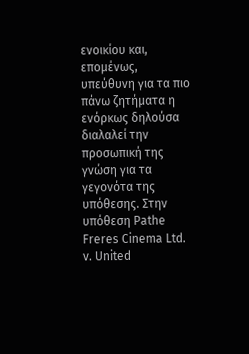ενοικίου και, επομένως, υπεύθυνη για τα πιο πάνω ζητήματα η ενόρκως δηλούσα διαλαλεί την προσωπική της γνώση για τα γεγονότα της υπόθεσης. Στην υπόθεση Pathe Freres Cinema Ltd. v. United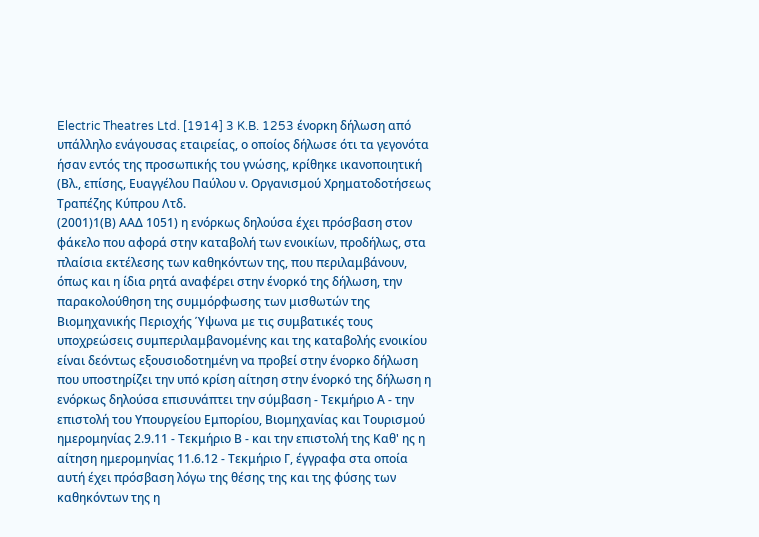Electric Theatres Ltd. [1914] 3 K.B. 1253 ένορκη δήλωση από υπάλληλο ενάγουσας εταιρείας, ο οποίος δήλωσε ότι τα γεγονότα ήσαν εντός της προσωπικής του γνώσης, κρίθηκε ικανοποιητική (Βλ., επίσης, Ευαγγέλου Παύλου ν. Οργανισμού Χρηματοδοτήσεως Τραπέζης Κύπρου Λτδ.
(2001)1(Β) ΑΑΔ 1051) η ενόρκως δηλούσα έχει πρόσβαση στον φάκελο που αφορά στην καταβολή των ενοικίων, προδήλως, στα πλαίσια εκτέλεσης των καθηκόντων της, που περιλαμβάνουν, όπως και η ίδια ρητά αναφέρει στην ένορκό της δήλωση, την παρακολούθηση της συμμόρφωσης των μισθωτών της Βιομηχανικής Περιοχής Ύψωνα με τις συμβατικές τους υποχρεώσεις συμπεριλαμβανομένης και της καταβολής ενοικίου είναι δεόντως εξουσιοδοτημένη να προβεί στην ένορκο δήλωση που υποστηρίζει την υπό κρίση αίτηση στην ένορκό της δήλωση η ενόρκως δηλούσα επισυνάπτει την σύμβαση - Τεκμήριο Α - την επιστολή του Υπουργείου Εμπορίου, Βιομηχανίας και Τουρισμού ημερομηνίας 2.9.11 - Τεκμήριο Β - και την επιστολή της Καθ' ης η αίτηση ημερομηνίας 11.6.12 - Τεκμήριο Γ, έγγραφα στα οποία αυτή έχει πρόσβαση λόγω της θέσης της και της φύσης των καθηκόντων της η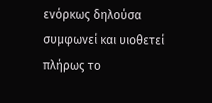ενόρκως δηλούσα συμφωνεί και υιοθετεί πλήρως το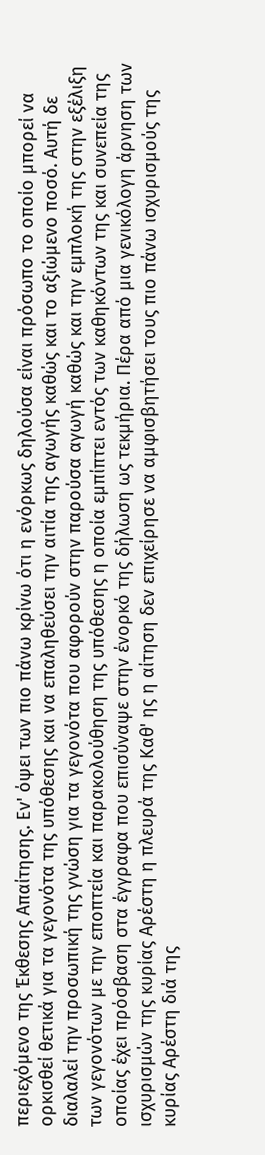περιεχόμενο της Έκθεσης Απαίτησης. Εν' όψει των πιο πάνω κρίνω ότι η ενόρκως δηλούσα είναι πρόσωπο το οποίο μπορεί να ορκισθεί θετικά για τα γεγονότα της υπόθεσης και να επαληθεύσει την αιτία της αγωγής καθώς και το αξιώμενο ποσό. Αυτή δε διαλαλεί την προσωπική της γνώση για τα γεγονότα που αφορούν στην παρούσα αγωγή καθώς και την εμπλοκή της στην εξέλιξη των γεγονότων με την εποπτεία και παρακολούθηση της υπόθεσης η οποία εμπίπτει εντός των καθηκόντων της και συνεπεία της οποίας έχει πρόσβαση στα έγγραφα που επισύναψε στην ένορκό της δήλωση ως τεκμήρια. Πέρα από μια γενικόλογη άρνηση των ισχυρισμών της κυρίας Αρέστη η πλευρά της Καθ' ης η αίτηση δεν επιχείρησε να αμφισβητήσει τους πιο πάνω ισχυρισμούς της κυρίας Αρέστη διά της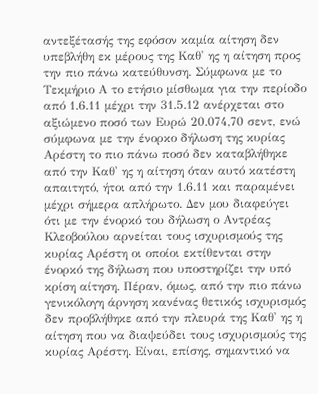αντεξέτασής της εφόσον καμία αίτηση δεν υπεβλήθη εκ μέρους της Καθ' ης η αίτηση προς την πιο πάνω κατεύθυνση. Σύμφωνα με το Τεκμήριο Α το ετήσιο μίσθωμα για την περίοδο από 1.6.11 μέχρι την 31.5.12 ανέρχεται στο αξιώμενο ποσό των Ευρώ 20.074,70 σεντ, ενώ σύμφωνα με την ένορκο δήλωση της κυρίας Αρέστη το πιο πάνω ποσό δεν καταβλήθηκε από την Καθ' ης η αίτηση όταν αυτό κατέστη απαιτητό, ήτοι από την 1.6.11 και παραμένει μέχρι σήμερα απλήρωτο. Δεν μου διαφεύγει ότι με την ένορκό του δήλωση ο Αντρέας Κλεοβούλου αρνείται τους ισχυρισμούς της κυρίας Αρέστη οι οποίοι εκτίθενται στην ένορκό της δήλωση που υποστηρίζει την υπό κρίση αίτηση. Πέραν, όμως, από την πιο πάνω γενικόλογη άρνηση κανένας θετικός ισχυρισμός δεν προβλήθηκε από την πλευρά της Καθ' ης η αίτηση που να διαψεύδει τους ισχυρισμούς της κυρίας Αρέστη. Είναι, επίσης, σημαντικό να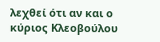λεχθεί ότι αν και ο κύριος Κλεοβούλου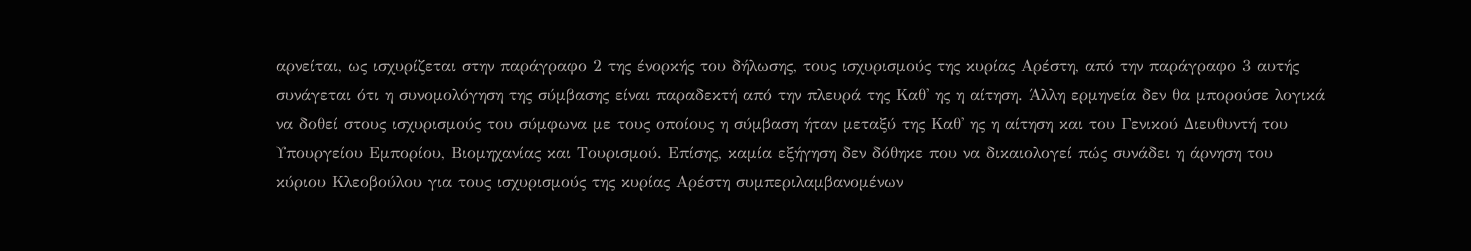αρνείται, ως ισχυρίζεται στην παράγραφο 2 της ένορκής του δήλωσης, τους ισχυρισμούς της κυρίας Αρέστη, από την παράγραφο 3 αυτής συνάγεται ότι η συνομολόγηση της σύμβασης είναι παραδεκτή από την πλευρά της Καθ' ης η αίτηση. Άλλη ερμηνεία δεν θα μπορούσε λογικά να δοθεί στους ισχυρισμούς του σύμφωνα με τους οποίους η σύμβαση ήταν μεταξύ της Καθ' ης η αίτηση και του Γενικού Διευθυντή του Υπουργείου Εμπορίου, Βιομηχανίας και Τουρισμού. Επίσης, καμία εξήγηση δεν δόθηκε που να δικαιολογεί πώς συνάδει η άρνηση του κύριου Κλεοβούλου για τους ισχυρισμούς της κυρίας Αρέστη συμπεριλαμβανομένων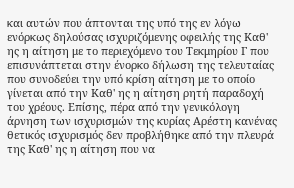και αυτών που άπτονται της υπό της εν λόγω ενόρκως δηλούσας ισχυριζόμενης οφειλής της Καθ' ης η αίτηση με το περιεχόμενο του Τεκμηρίου Γ που επισυνάπτεται στην ένορκο δήλωση της τελευταίας που συνοδεύει την υπό κρίση αίτηση με το οποίο γίνεται από την Καθ' ης η αίτηση ρητή παραδοχή του χρέους. Επίσης, πέρα από την γενικόλογη άρνηση των ισχυρισμών της κυρίας Αρέστη κανένας θετικός ισχυρισμός δεν προβλήθηκε από την πλευρά της Καθ' ης η αίτηση που να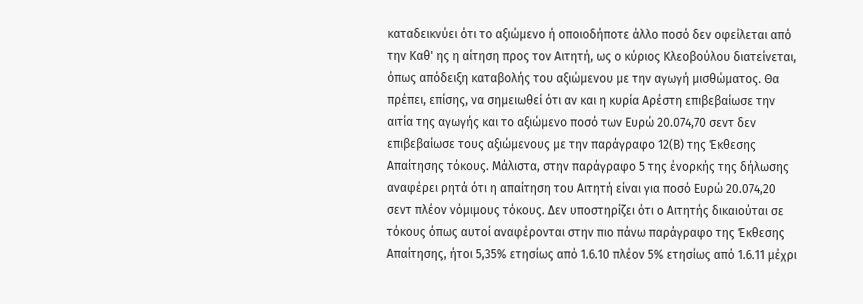καταδεικνύει ότι το αξιώμενο ή οποιοδήποτε άλλο ποσό δεν οφείλεται από την Καθ' ης η αίτηση προς τον Αιτητή, ως ο κύριος Κλεοβούλου διατείνεται, όπως απόδειξη καταβολής του αξιώμενου με την αγωγή μισθώματος. Θα πρέπει, επίσης, να σημειωθεί ότι αν και η κυρία Αρέστη επιβεβαίωσε την αιτία της αγωγής και το αξιώμενο ποσό των Ευρώ 20.074,70 σεντ δεν επιβεβαίωσε τους αξιώμενους με την παράγραφο 12(Β) της Έκθεσης Απαίτησης τόκους. Μάλιστα, στην παράγραφο 5 της ένορκής της δήλωσης αναφέρει ρητά ότι η απαίτηση του Αιτητή είναι για ποσό Ευρώ 20.074,20 σεντ πλέον νόμιμους τόκους. Δεν υποστηρίζει ότι ο Αιτητής δικαιούται σε τόκους όπως αυτοί αναφέρονται στην πιο πάνω παράγραφο της Έκθεσης Απαίτησης, ήτοι 5,35% ετησίως από 1.6.10 πλέον 5% ετησίως από 1.6.11 μέχρι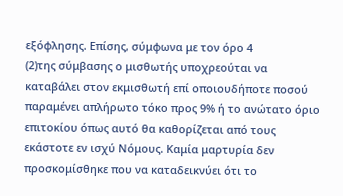εξόφλησης. Επίσης, σύμφωνα με τον όρο 4
(2)της σύμβασης ο μισθωτής υποχρεούται να καταβάλει στον εκμισθωτή επί οποιουδήποτε ποσού παραμένει απλήρωτο τόκο προς 9% ή το ανώτατο όριο επιτοκίου όπως αυτό θα καθορίζεται από τους εκάστοτε εν ισχύ Νόμους. Καμία μαρτυρία δεν προσκομίσθηκε που να καταδεικνύει ότι το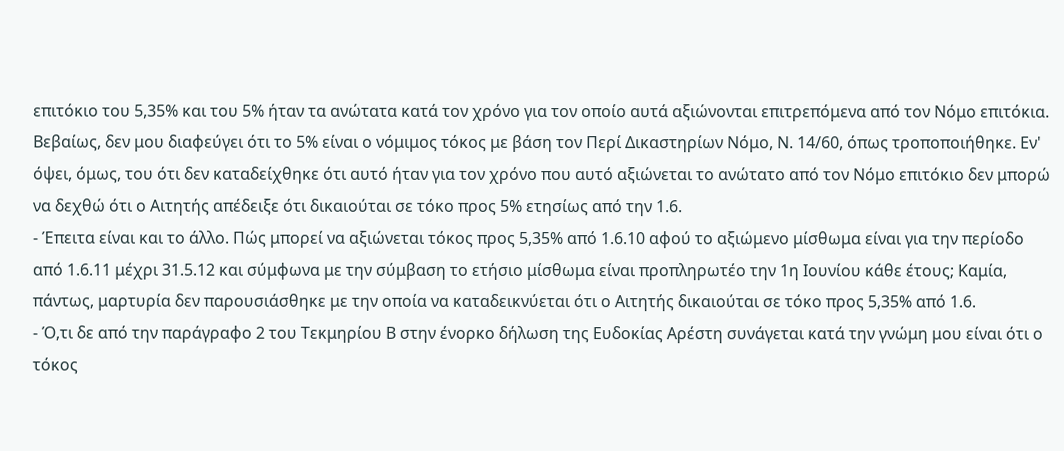επιτόκιο του 5,35% και του 5% ήταν τα ανώτατα κατά τον χρόνο για τον οποίο αυτά αξιώνονται επιτρεπόμενα από τον Νόμο επιτόκια. Βεβαίως, δεν μου διαφεύγει ότι το 5% είναι ο νόμιμος τόκος με βάση τον Περί Δικαστηρίων Νόμο, Ν. 14/60, όπως τροποποιήθηκε. Εν' όψει, όμως, του ότι δεν καταδείχθηκε ότι αυτό ήταν για τον χρόνο που αυτό αξιώνεται το ανώτατο από τον Νόμο επιτόκιο δεν μπορώ να δεχθώ ότι ο Αιτητής απέδειξε ότι δικαιούται σε τόκο προς 5% ετησίως από την 1.6.
- Έπειτα είναι και το άλλο. Πώς μπορεί να αξιώνεται τόκος προς 5,35% από 1.6.10 αφού το αξιώμενο μίσθωμα είναι για την περίοδο από 1.6.11 μέχρι 31.5.12 και σύμφωνα με την σύμβαση το ετήσιο μίσθωμα είναι προπληρωτέο την 1η Ιουνίου κάθε έτους; Καμία, πάντως, μαρτυρία δεν παρουσιάσθηκε με την οποία να καταδεικνύεται ότι ο Αιτητής δικαιούται σε τόκο προς 5,35% από 1.6.
- Ό,τι δε από την παράγραφο 2 του Τεκμηρίου Β στην ένορκο δήλωση της Ευδοκίας Αρέστη συνάγεται κατά την γνώμη μου είναι ότι ο τόκος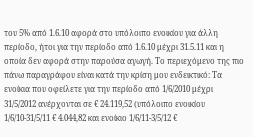του 5% από 1.6.10 αφορά στο υπόλοιπο ενοικίου για άλλη περίοδο, ήτοι για την περίοδο από 1.6.10 μέχρι 31.5.11 και η οποία δεν αφορά στην παρούσα αγωγή. Το περιεχόμενο της πιο πάνω παραγράφου είναι κατά την κρίση μου ενδεικτικό: Τα ενοίκια που οφείλετε για την περίοδο από 1/6/2010 μέχρι 31/5/2012 ανέρχονται σε € 24.119,52 (υπόλοιπο ενοικίου 1/6/10-31/5/11 € 4.044,82 και ενοίκιο 1/6/11-3/5/12 €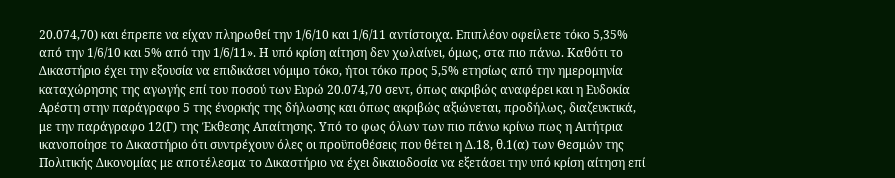20.074,70) και έπρεπε να είχαν πληρωθεί την 1/6/10 και 1/6/11 αντίστοιχα. Επιπλέον οφείλετε τόκο 5,35% από την 1/6/10 και 5% από την 1/6/11». Η υπό κρίση αίτηση δεν χωλαίνει, όμως, στα πιο πάνω. Καθότι το Δικαστήριο έχει την εξουσία να επιδικάσει νόμιμο τόκο, ήτοι τόκο προς 5,5% ετησίως από την ημερομηνία καταχώρησης της αγωγής επί του ποσού των Ευρώ 20.074,70 σεντ, όπως ακριβώς αναφέρει και η Ευδοκία Αρέστη στην παράγραφο 5 της ένορκής της δήλωσης και όπως ακριβώς αξιώνεται, προδήλως, διαζευκτικά, με την παράγραφο 12(Γ) της Έκθεσης Απαίτησης. Υπό το φως όλων των πιο πάνω κρίνω πως η Αιτήτρια ικανοποίησε το Δικαστήριο ότι συντρέχουν όλες οι προϋποθέσεις που θέτει η Δ.18, θ.1(α) των Θεσμών της Πολιτικής Δικονομίας με αποτέλεσμα το Δικαστήριο να έχει δικαιοδοσία να εξετάσει την υπό κρίση αίτηση επί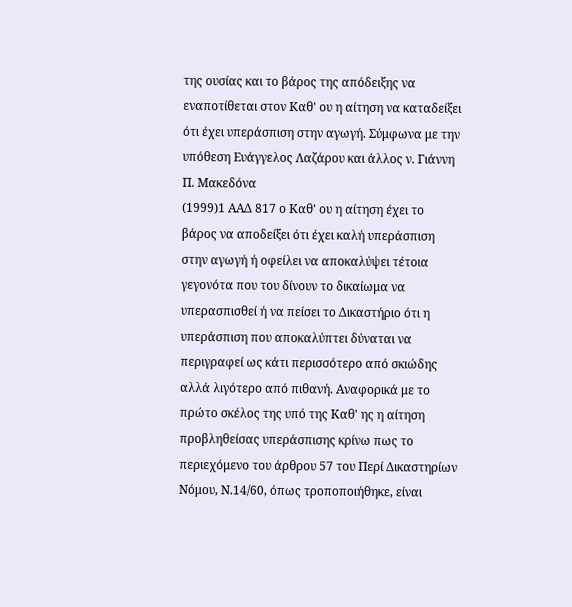της ουσίας και το βάρος της απόδειξης να εναποτίθεται στον Καθ' ου η αίτηση να καταδείξει ότι έχει υπεράσπιση στην αγωγή. Σύμφωνα με την υπόθεση Ευάγγελος Λαζάρου και άλλος ν. Γιάννη Π. Μακεδόνα
(1999)1 ΑΑΔ 817 ο Καθ' ου η αίτηση έχει το βάρος να αποδείξει ότι έχει καλή υπεράσπιση στην αγωγή ή οφείλει να αποκαλύψει τέτοια γεγονότα που του δίνουν το δικαίωμα να υπερασπισθεί ή να πείσει το Δικαστήριο ότι η υπεράσπιση που αποκαλύπτει δύναται να περιγραφεί ως κάτι περισσότερο από σκιώδης αλλά λιγότερο από πιθανή. Αναφορικά με το πρώτο σκέλος της υπό της Καθ' ης η αίτηση προβληθείσας υπεράσπισης κρίνω πως το περιεχόμενο του άρθρου 57 του Περί Δικαστηρίων Νόμου, Ν.14/60, όπως τροποποιήθηκε, είναι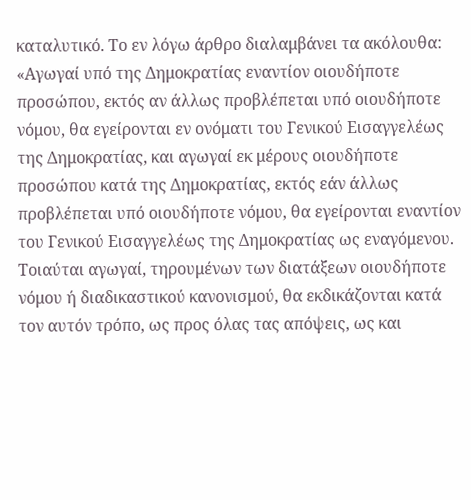καταλυτικό. Το εν λόγω άρθρο διαλαμβάνει τα ακόλουθα: «Αγωγαί υπό της Δημοκρατίας εναντίον οιουδήποτε προσώπου, εκτός αν άλλως προβλέπεται υπό οιουδήποτε νόμου, θα εγείρονται εν ονόματι του Γενικού Εισαγγελέως της Δημοκρατίας, και αγωγαί εκ μέρους οιουδήποτε προσώπου κατά της Δημοκρατίας, εκτός εάν άλλως προβλέπεται υπό οιουδήποτε νόμου, θα εγείρονται εναντίον του Γενικού Εισαγγελέως της Δημοκρατίας ως εναγόμενου. Τοιαύται αγωγαί, τηρουμένων των διατάξεων οιουδήποτε νόμου ή διαδικαστικού κανονισμού, θα εκδικάζονται κατά τον αυτόν τρόπο, ως προς όλας τας απόψεις, ως και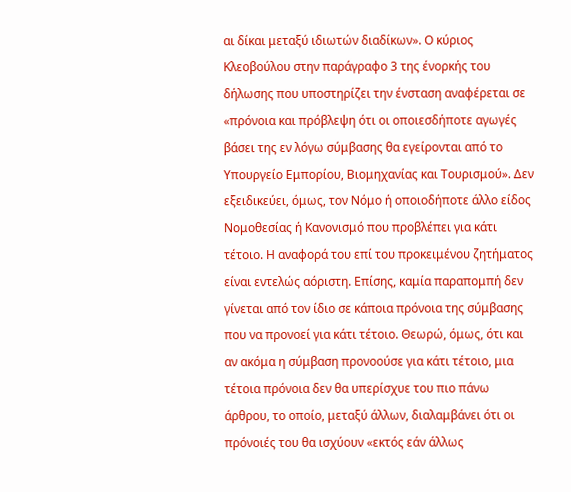αι δίκαι μεταξύ ιδιωτών διαδίκων». Ο κύριος Κλεοβούλου στην παράγραφο 3 της ένορκής του δήλωσης που υποστηρίζει την ένσταση αναφέρεται σε «πρόνοια και πρόβλεψη ότι οι οποιεσδήποτε αγωγές βάσει της εν λόγω σύμβασης θα εγείρονται από το Υπουργείο Εμπορίου, Βιομηχανίας και Τουρισμού». Δεν εξειδικεύει, όμως, τον Νόμο ή οποιοδήποτε άλλο είδος Νομοθεσίας ή Κανονισμό που προβλέπει για κάτι τέτοιο. Η αναφορά του επί του προκειμένου ζητήματος είναι εντελώς αόριστη. Επίσης, καμία παραπομπή δεν γίνεται από τον ίδιο σε κάποια πρόνοια της σύμβασης που να προνοεί για κάτι τέτοιο. Θεωρώ, όμως, ότι και αν ακόμα η σύμβαση προνοούσε για κάτι τέτοιο, μια τέτοια πρόνοια δεν θα υπερίσχυε του πιο πάνω άρθρου, το οποίο, μεταξύ άλλων, διαλαμβάνει ότι οι πρόνοιές του θα ισχύουν «εκτός εάν άλλως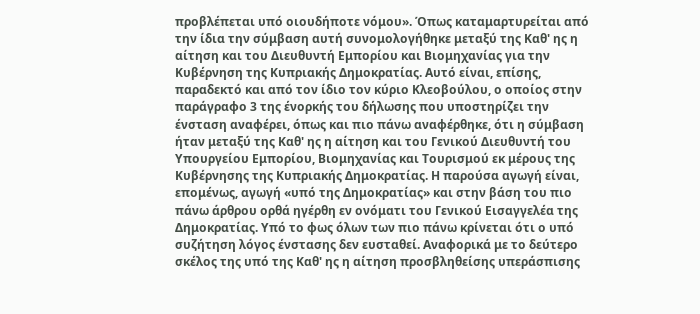προβλέπεται υπό οιουδήποτε νόμου». Όπως καταμαρτυρείται από την ίδια την σύμβαση αυτή συνομολογήθηκε μεταξύ της Καθ' ης η αίτηση και του Διευθυντή Εμπορίου και Βιομηχανίας για την Κυβέρνηση της Κυπριακής Δημοκρατίας. Αυτό είναι, επίσης, παραδεκτό και από τον ίδιο τον κύριο Κλεοβούλου, ο οποίος στην παράγραφο 3 της ένορκής του δήλωσης που υποστηρίζει την ένσταση αναφέρει, όπως και πιο πάνω αναφέρθηκε, ότι η σύμβαση ήταν μεταξύ της Καθ' ης η αίτηση και του Γενικού Διευθυντή του Υπουργείου Εμπορίου, Βιομηχανίας και Τουρισμού εκ μέρους της Κυβέρνησης της Κυπριακής Δημοκρατίας. Η παρούσα αγωγή είναι, επομένως, αγωγή «υπό της Δημοκρατίας» και στην βάση του πιο πάνω άρθρου ορθά ηγέρθη εν ονόματι του Γενικού Εισαγγελέα της Δημοκρατίας. Υπό το φως όλων των πιο πάνω κρίνεται ότι ο υπό συζήτηση λόγος ένστασης δεν ευσταθεί. Αναφορικά με το δεύτερο σκέλος της υπό της Καθ' ης η αίτηση προσβληθείσης υπεράσπισης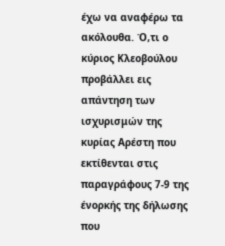έχω να αναφέρω τα ακόλουθα. Ό,τι ο κύριος Κλεοβούλου προβάλλει εις απάντηση των ισχυρισμών της κυρίας Αρέστη που εκτίθενται στις παραγράφους 7-9 της ένορκής της δήλωσης που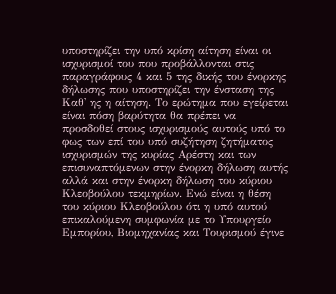υποστηρίζει την υπό κρίση αίτηση είναι οι ισχυρισμοί του που προβάλλονται στις παραγράφους 4 και 5 της δικής του ένορκης δήλωσης που υποστηρίζει την ένσταση της Καθ' ης η αίτηση. Το ερώτημα που εγείρεται είναι πόση βαρύτητα θα πρέπει να προσδοθεί στους ισχυρισμούς αυτούς υπό το φως των επί του υπό συζήτηση ζητήματος ισχυρισμών της κυρίας Αρέστη και των επισυναπτόμενων στην ένορκη δήλωση αυτής αλλά και στην ένορκη δήλωση του κύριου Κλεοβούλου τεκμηρίων. Ενώ είναι η θέση του κύριου Κλεοβούλου ότι η υπό αυτού επικαλούμενη συμφωνία με το Υπουργείο Εμπορίου, Βιομηχανίας και Τουρισμού έγινε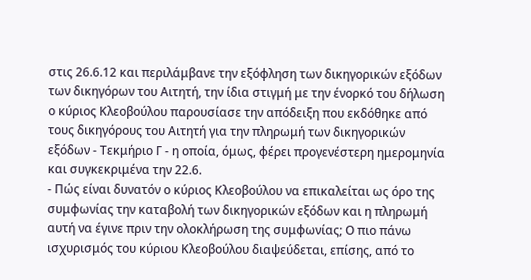στις 26.6.12 και περιλάμβανε την εξόφληση των δικηγορικών εξόδων των δικηγόρων του Αιτητή, την ίδια στιγμή με την ένορκό του δήλωση ο κύριος Κλεοβούλου παρουσίασε την απόδειξη που εκδόθηκε από τους δικηγόρους του Αιτητή για την πληρωμή των δικηγορικών εξόδων - Τεκμήριο Γ - η οποία, όμως, φέρει προγενέστερη ημερομηνία και συγκεκριμένα την 22.6.
- Πώς είναι δυνατόν ο κύριος Κλεοβούλου να επικαλείται ως όρο της συμφωνίας την καταβολή των δικηγορικών εξόδων και η πληρωμή αυτή να έγινε πριν την ολοκλήρωση της συμφωνίας; Ο πιο πάνω ισχυρισμός του κύριου Κλεοβούλου διαψεύδεται, επίσης, από το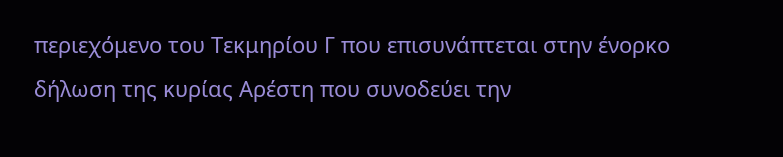περιεχόμενο του Τεκμηρίου Γ που επισυνάπτεται στην ένορκο δήλωση της κυρίας Αρέστη που συνοδεύει την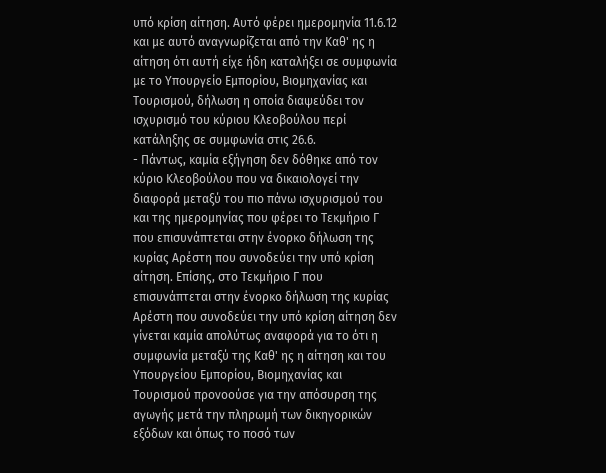υπό κρίση αίτηση. Αυτό φέρει ημερομηνία 11.6.12 και με αυτό αναγνωρίζεται από την Καθ' ης η αίτηση ότι αυτή είχε ήδη καταλήξει σε συμφωνία με το Υπουργείο Εμπορίου, Βιομηχανίας και Τουρισμού, δήλωση η οποία διαψεύδει τον ισχυρισμό του κύριου Κλεοβούλου περί κατάληξης σε συμφωνία στις 26.6.
- Πάντως, καμία εξήγηση δεν δόθηκε από τον κύριο Κλεοβούλου που να δικαιολογεί την διαφορά μεταξύ του πιο πάνω ισχυρισμού του και της ημερομηνίας που φέρει το Τεκμήριο Γ που επισυνάπτεται στην ένορκο δήλωση της κυρίας Αρέστη που συνοδεύει την υπό κρίση αίτηση. Επίσης, στο Τεκμήριο Γ που επισυνάπτεται στην ένορκο δήλωση της κυρίας Αρέστη που συνοδεύει την υπό κρίση αίτηση δεν γίνεται καμία απολύτως αναφορά για το ότι η συμφωνία μεταξύ της Καθ' ης η αίτηση και του Υπουργείου Εμπορίου, Βιομηχανίας και Τουρισμού προνοούσε για την απόσυρση της αγωγής μετά την πληρωμή των δικηγορικών εξόδων και όπως το ποσό των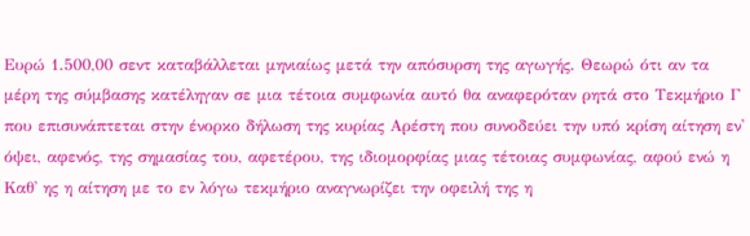Ευρώ 1.500,00 σεντ καταβάλλεται μηνιαίως μετά την απόσυρση της αγωγής. Θεωρώ ότι αν τα μέρη της σύμβασης κατέληγαν σε μια τέτοια συμφωνία αυτό θα αναφερόταν ρητά στο Τεκμήριο Γ που επισυνάπτεται στην ένορκο δήλωση της κυρίας Αρέστη που συνοδεύει την υπό κρίση αίτηση εν' όψει, αφενός, της σημασίας του, αφετέρου, της ιδιομορφίας μιας τέτοιας συμφωνίας, αφού ενώ η Καθ' ης η αίτηση με το εν λόγω τεκμήριο αναγνωρίζει την οφειλή της η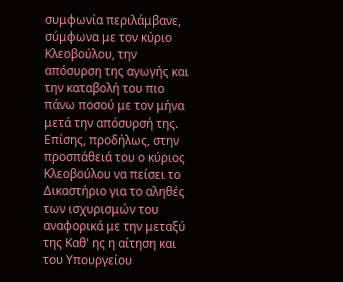συμφωνία περιλάμβανε, σύμφωνα με τον κύριο Κλεοβούλου, την απόσυρση της αγωγής και την καταβολή του πιο πάνω ποσού με τον μήνα μετά την απόσυρσή της. Επίσης, προδήλως, στην προσπάθειά του ο κύριος Κλεοβούλου να πείσει το Δικαστήριο για το αληθές των ισχυρισμών του αναφορικά με την μεταξύ της Καθ' ης η αίτηση και του Υπουργείου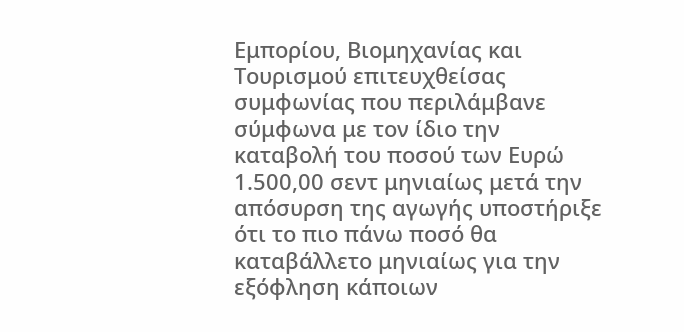Εμπορίου, Βιομηχανίας και Τουρισμού επιτευχθείσας συμφωνίας που περιλάμβανε σύμφωνα με τον ίδιο την καταβολή του ποσού των Ευρώ 1.500,00 σεντ μηνιαίως μετά την απόσυρση της αγωγής υποστήριξε ότι το πιο πάνω ποσό θα καταβάλλετο μηνιαίως για την εξόφληση κάποιων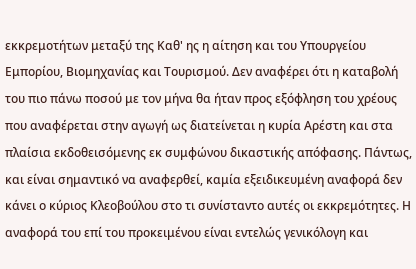εκκρεμοτήτων μεταξύ της Καθ' ης η αίτηση και του Υπουργείου Εμπορίου, Βιομηχανίας και Τουρισμού. Δεν αναφέρει ότι η καταβολή του πιο πάνω ποσού με τον μήνα θα ήταν προς εξόφληση του χρέους που αναφέρεται στην αγωγή ως διατείνεται η κυρία Αρέστη και στα πλαίσια εκδοθεισόμενης εκ συμφώνου δικαστικής απόφασης. Πάντως, και είναι σημαντικό να αναφερθεί, καμία εξειδικευμένη αναφορά δεν κάνει ο κύριος Κλεοβούλου στο τι συνίσταντο αυτές οι εκκρεμότητες. Η αναφορά του επί του προκειμένου είναι εντελώς γενικόλογη και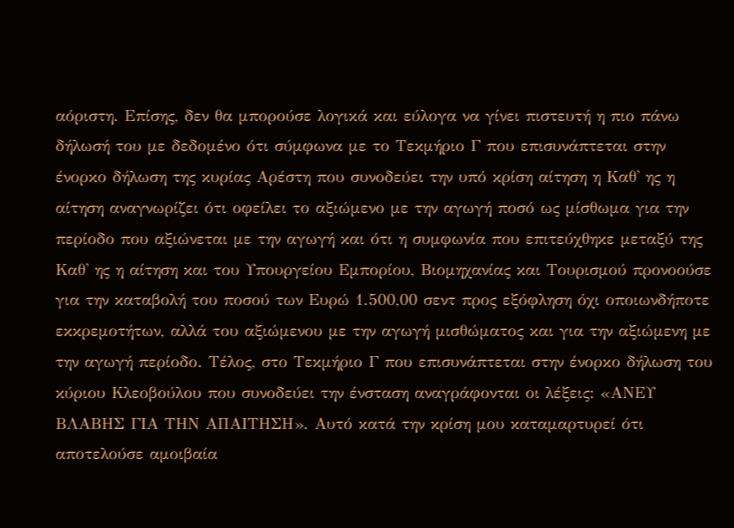αόριστη. Επίσης, δεν θα μπορούσε λογικά και εύλογα να γίνει πιστευτή η πιο πάνω δήλωσή του με δεδομένο ότι σύμφωνα με το Τεκμήριο Γ που επισυνάπτεται στην ένορκο δήλωση της κυρίας Αρέστη που συνοδεύει την υπό κρίση αίτηση η Καθ' ης η αίτηση αναγνωρίζει ότι οφείλει το αξιώμενο με την αγωγή ποσό ως μίσθωμα για την περίοδο που αξιώνεται με την αγωγή και ότι η συμφωνία που επιτεύχθηκε μεταξύ της Καθ' ης η αίτηση και του Υπουργείου Εμπορίου, Βιομηχανίας και Τουρισμού προνοούσε για την καταβολή του ποσού των Ευρώ 1.500,00 σεντ προς εξόφληση όχι οποιωνδήποτε εκκρεμοτήτων, αλλά του αξιώμενου με την αγωγή μισθώματος και για την αξιώμενη με την αγωγή περίοδο. Τέλος, στο Τεκμήριο Γ που επισυνάπτεται στην ένορκο δήλωση του κύριου Κλεοβούλου που συνοδεύει την ένσταση αναγράφονται οι λέξεις: «ΑΝΕΥ ΒΛΑΒΗΣ ΓΙΑ ΤΗΝ ΑΠΑΙΤΗΣΗ». Αυτό κατά την κρίση μου καταμαρτυρεί ότι αποτελούσε αμοιβαία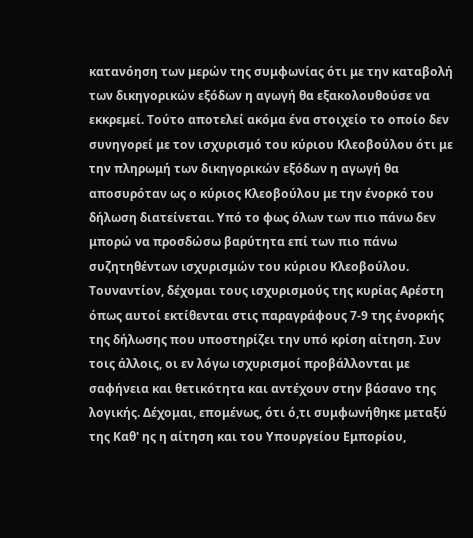κατανόηση των μερών της συμφωνίας ότι με την καταβολή των δικηγορικών εξόδων η αγωγή θα εξακολουθούσε να εκκρεμεί. Τούτο αποτελεί ακόμα ένα στοιχείο το οποίο δεν συνηγορεί με τον ισχυρισμό του κύριου Κλεοβούλου ότι με την πληρωμή των δικηγορικών εξόδων η αγωγή θα αποσυρόταν ως ο κύριος Κλεοβούλου με την ένορκό του δήλωση διατείνεται. Υπό το φως όλων των πιο πάνω δεν μπορώ να προσδώσω βαρύτητα επί των πιο πάνω συζητηθέντων ισχυρισμών του κύριου Κλεοβούλου. Τουναντίον, δέχομαι τους ισχυρισμούς της κυρίας Αρέστη όπως αυτοί εκτίθενται στις παραγράφους 7-9 της ένορκής της δήλωσης που υποστηρίζει την υπό κρίση αίτηση. Συν τοις άλλοις, οι εν λόγω ισχυρισμοί προβάλλονται με σαφήνεια και θετικότητα και αντέχουν στην βάσανο της λογικής. Δέχομαι, επομένως, ότι ό,τι συμφωνήθηκε μεταξύ της Καθ' ης η αίτηση και του Υπουργείου Εμπορίου,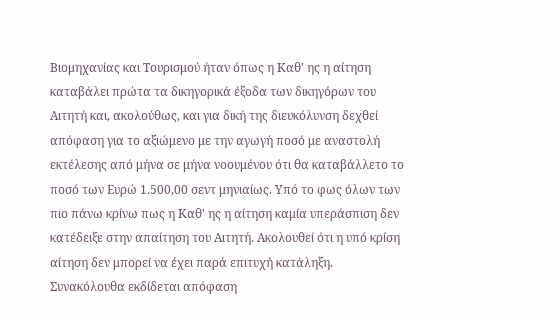Βιομηχανίας και Τουρισμού ήταν όπως η Καθ' ης η αίτηση καταβάλει πρώτα τα δικηγορικά έξοδα των δικηγόρων του Αιτητή και, ακολούθως, και για δική της διευκόλυνση δεχθεί απόφαση για το αξιώμενο με την αγωγή ποσό με αναστολή εκτέλεσης από μήνα σε μήνα νοουμένου ότι θα καταβάλλετο το ποσό των Ευρώ 1.500,00 σεντ μηνιαίως. Υπό το φως όλων των πιο πάνω κρίνω πως η Καθ' ης η αίτηση καμία υπεράσπιση δεν κατέδειξε στην απαίτηση του Αιτητή. Ακολουθεί ότι η υπό κρίση αίτηση δεν μπορεί να έχει παρά επιτυχή κατάληξη. Συνακόλουθα εκδίδεται απόφαση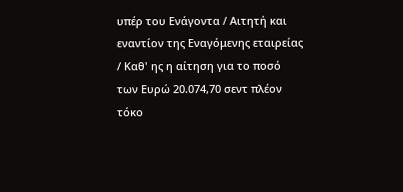υπέρ του Ενάγοντα / Αιτητή και εναντίον της Εναγόμενης εταιρείας / Καθ' ης η αίτηση για το ποσό των Ευρώ 20.074,70 σεντ πλέον τόκο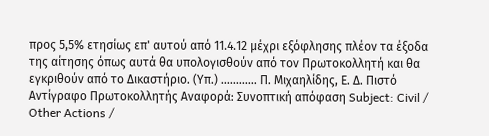προς 5,5% ετησίως επ' αυτού από 11.4.12 μέχρι εξόφλησης πλέον τα έξοδα της αίτησης όπως αυτά θα υπολογισθούν από τον Πρωτοκολλητή και θα εγκριθούν από το Δικαστήριο. (Υπ.) ............ Π. Μιχαηλίδης, Ε. Δ. Πιστό Αντίγραφο Πρωτοκολλητής Αναφορά: Συνοπτική απόφαση Subject: Civil / Other Actions /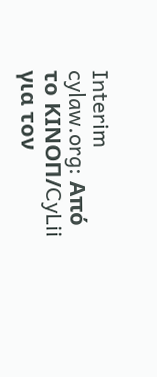Interim cylaw.org: Από το ΚΙΝOΠ/CyLii για τον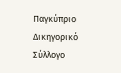Παγκύπριο Δικηγορικό Σύλλογο